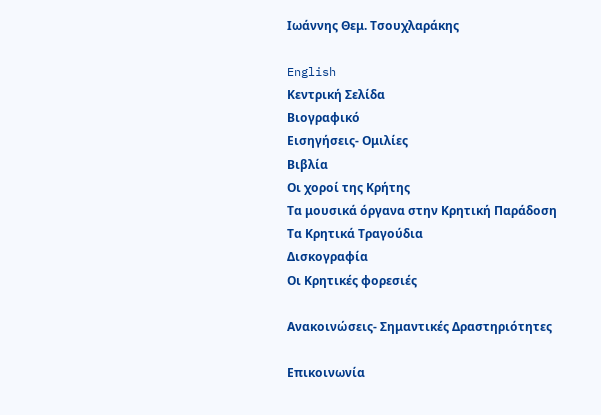Ιωάννης Θεμ. Τσουχλαράκης

English
Κεντρική Σελίδα
Βιογραφικό
Εισηγήσεις- Ομιλίες
Βιβλία
Οι χοροί της Κρήτης
Τα μουσικά όργανα στην Κρητική Παράδοση
Τα Κρητικά Τραγούδια
Δισκογραφία
Οι Κρητικές φορεσιές

Ανακοινώσεις- Σημαντικές Δραστηριότητες

Επικοινωνία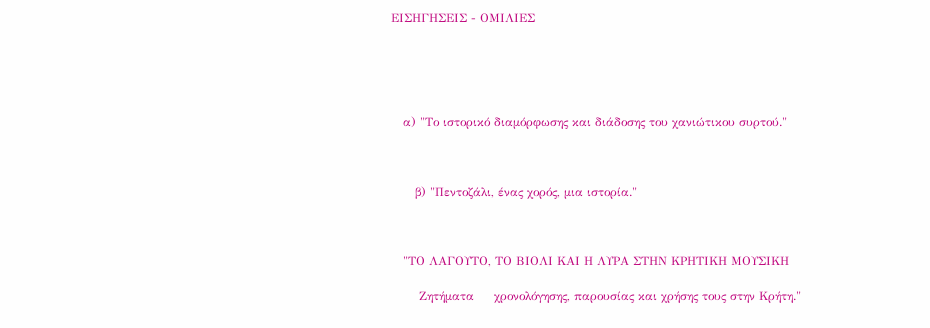ΕΙΣΗΓΗΣΕΙΣ - ΟΜΙΛΙΕΣ





   α) "Το ιστορικό διαμόρφωσης και διάδοσης του χανιώτικου συρτού."



      β) "Πεντοζάλι, ένας χορός, μια ιστορία."



   "ΤΟ ΛΑΓΟΥΤΟ, ΤΟ ΒΙΟΛΙ ΚΑΙ Η ΛΥΡΑ ΣΤΗΝ ΚΡΗΤΙΚΗ ΜΟΥΣΙΚΗ

       Ζητήματα     χρονολόγησης, παρουσίας και χρήσης τους στην Κρήτη."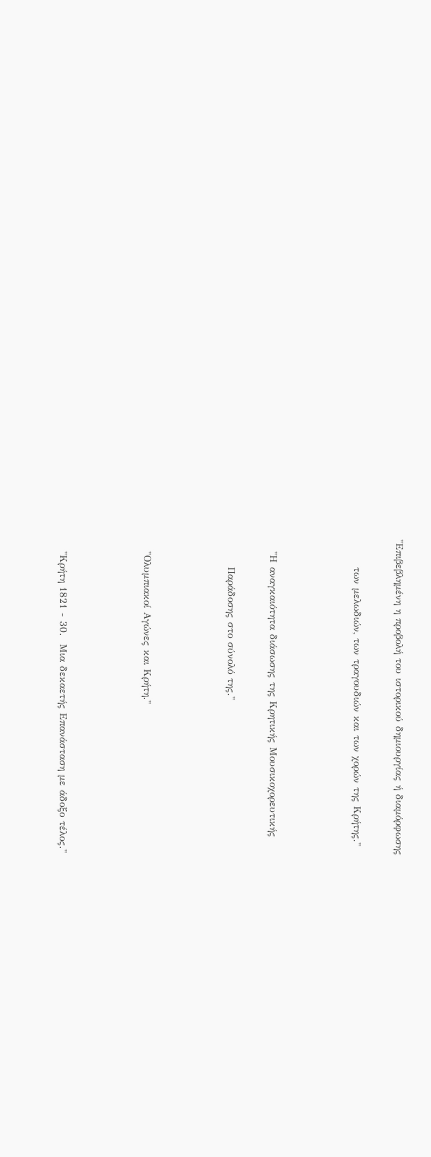"Επιβεβλημένη η προβολή του ιστορικού δημιουργίας ή διαμόρφωσης

       των μελωδιών, των τραγουδιών και των χορών της Κρήτης."



   "Η αναγκαιότητα διάσωσης της Κρητικής Μουσικοχορευτικής

       Παράδοσης στο σύνολό της."



   "Ολυμπιακοί Αγώνες και Κρήτη."



   "Κρήτη 1821 - 30.  Μια δεκαετής Επανάσταση με άδοξο τέλος."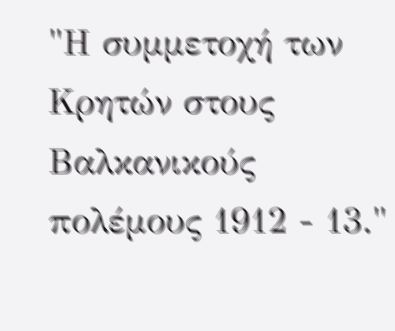"Η συμμετοχή των Κρητών στους Βαλκανικούς πολέμους 1912 - 13."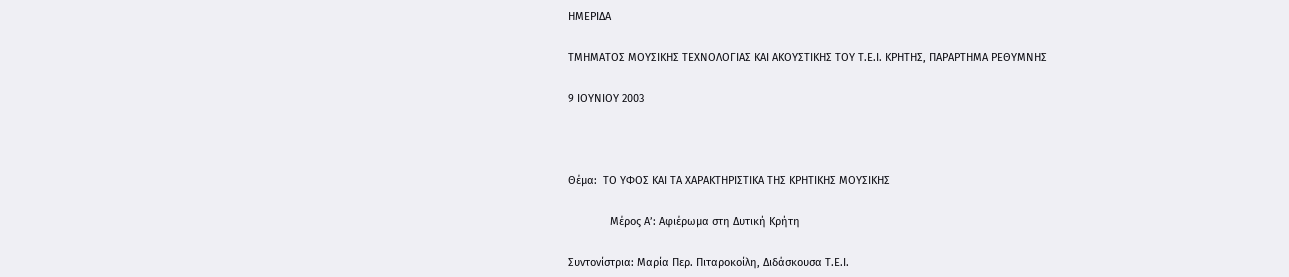ΗΜΕΡΙΔΑ

ΤΜΗΜΑΤΟΣ ΜΟΥΣΙΚΗΣ ΤΕΧΝΟΛΟΓΙΑΣ ΚΑΙ ΑΚΟΥΣΤΙΚΗΣ ΤΟΥ Τ.Ε.Ι. ΚΡΗΤΗΣ, ΠΑΡΑΡΤΗΜΑ ΡΕΘΥΜΝΗΣ

9 ΙΟΥΝΙΟΥ 2003



Θέμα:  ΤΟ ΥΦΟΣ ΚΑΙ ΤΑ ΧΑΡΑΚΤΗΡΙΣΤΙΚΑ ΤΗΣ ΚΡΗΤΙΚΗΣ ΜΟΥΣΙΚΗΣ

              Μέρος Α’: Αφιέρωμα στη Δυτική Κρήτη

Συντονίστρια: Μαρία Περ. Πιταροκοίλη, Διδάσκουσα Τ.Ε.Ι.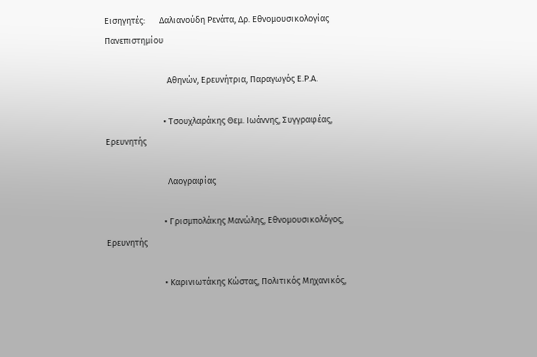Εισηγητές:       Δαλιανούδη Ρενάτα, Δρ. Εθνομουσικολογίας Πανεπιστημίου

                               Αθηνών, Ερευνήτρια, Παραγωγός Ε.Ρ.Α.

                             • Τσουχλαράκης Θεμ. Ιωάννης, Συγγραφέας, Ερευνητής

                               Λαογραφίας

                             • Γρισμπολάκης Μανώλης, Εθνομουσικολόγος, Ερευνητής

                             • Καρινιωτάκης Κώστας, Πολιτικός Μηχανικός,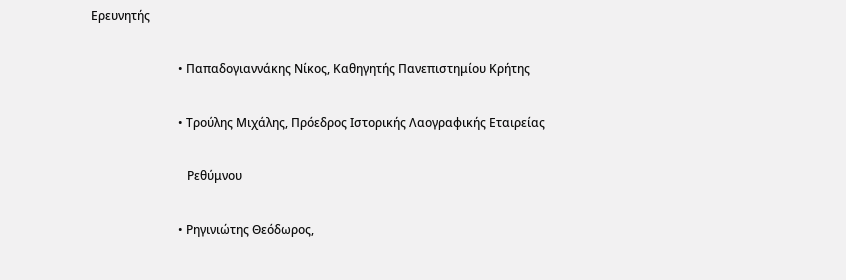Ερευνητής

                             • Παπαδογιαννάκης Νίκος, Καθηγητής Πανεπιστημίου Κρήτης

                             • Τρούλης Μιχάλης, Πρόεδρος Ιστορικής Λαογραφικής Εταιρείας

                                Ρεθύμνου

                             • Ρηγινιώτης Θεόδωρος,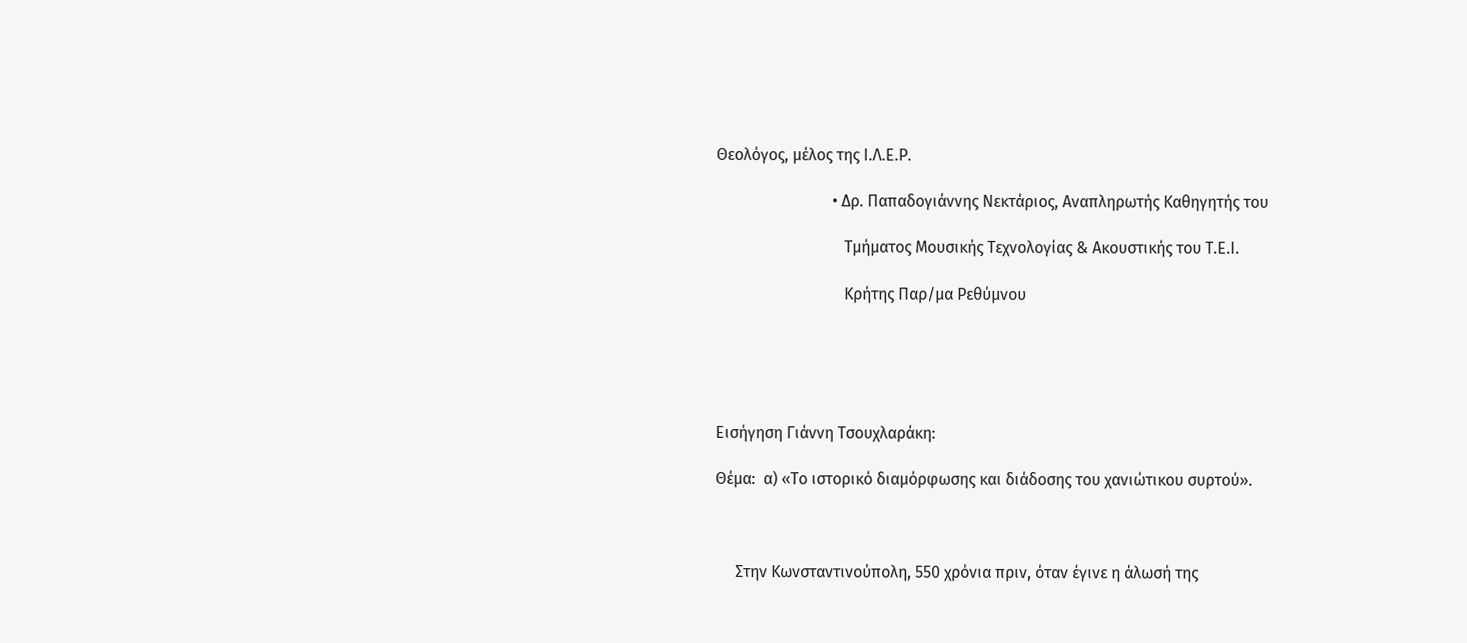Θεολόγος, μέλος της Ι.Λ.Ε.Ρ.

                             • Δρ. Παπαδογιάννης Νεκτάριος, Αναπληρωτής Καθηγητής του

                                Τμήματος Μουσικής Τεχνολογίας & Ακουστικής του Τ.Ε.Ι.

                                Κρήτης Παρ/μα Ρεθύμνου





Εισήγηση Γιάννη Τσουχλαράκη:

Θέμα:  α) «Το ιστορικό διαμόρφωσης και διάδοσης του χανιώτικου συρτού».



     Στην Κωνσταντινούπολη, 550 χρόνια πριν, όταν έγινε η άλωσή της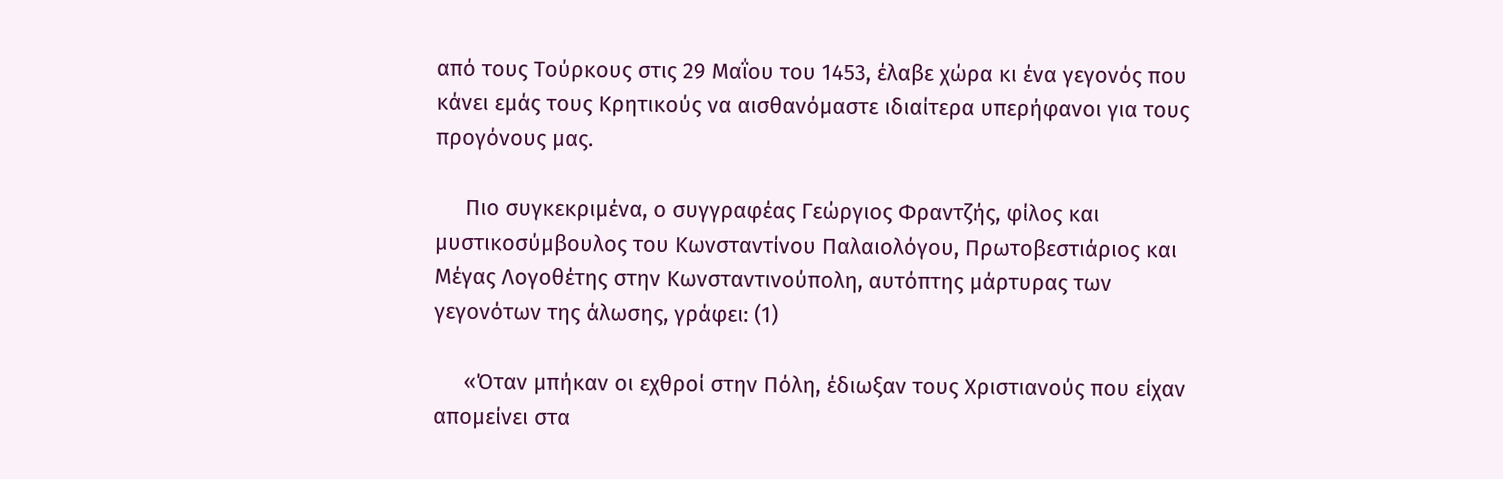από τους Τούρκους στις 29 Μαΐου του 1453, έλαβε χώρα κι ένα γεγονός που κάνει εμάς τους Κρητικούς να αισθανόμαστε ιδιαίτερα υπερήφανοι για τους προγόνους μας.

     Πιο συγκεκριμένα, ο συγγραφέας Γεώργιος Φραντζής, φίλος και μυστικοσύμβουλος του Κωνσταντίνου Παλαιολόγου, Πρωτοβεστιάριος και Μέγας Λογοθέτης στην Κωνσταντινούπολη, αυτόπτης μάρτυρας των γεγονότων της άλωσης, γράφει: (1)

     «Όταν μπήκαν οι εχθροί στην Πόλη, έδιωξαν τους Χριστιανούς που είχαν απομείνει στα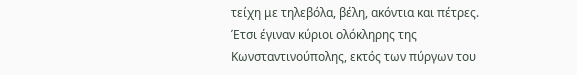τείχη με τηλεβόλα, βέλη, ακόντια και πέτρες.  Έτσι έγιναν κύριοι ολόκληρης της Κωνσταντινούπολης, εκτός των πύργων του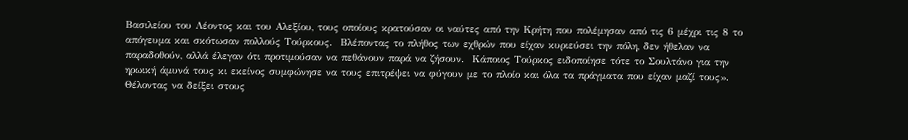Βασιλείου του Λέοντος και του Αλεξίου, τους οποίους κρατούσαν οι ναύτες από την Κρήτη που πολέμησαν από τις 6 μέχρι τις 8 το απόγευμα και σκότωσαν πολλούς Τούρκους.  Βλέποντας το πλήθος των εχθρών που είχαν κυριεύσει την πόλη, δεν ήθελαν να παραδοθούν, αλλά έλεγαν ότι προτιμούσαν να πεθάνουν παρά να ζήσουν.  Κάποιος Τούρκος ειδοποίησε τότε το Σουλτάνο για την ηρωική άμυνά τους κι εκείνος συμφώνησε να τους επιτρέψει να φύγουν με το πλοίο και όλα τα πράγματα που είχαν μαζί τους».  Θέλοντας να δείξει στους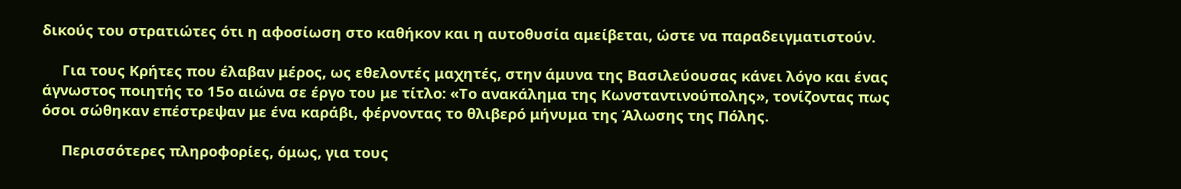δικούς του στρατιώτες ότι η αφοσίωση στο καθήκον και η αυτοθυσία αμείβεται, ώστε να παραδειγματιστούν.

     Για τους Κρήτες που έλαβαν μέρος, ως εθελοντές μαχητές, στην άμυνα της Βασιλεύουσας κάνει λόγο και ένας άγνωστος ποιητής το 15ο αιώνα σε έργο του με τίτλο: «Το ανακάλημα της Κωνσταντινούπολης», τονίζοντας πως όσοι σώθηκαν επέστρεψαν με ένα καράβι, φέρνοντας το θλιβερό μήνυμα της Άλωσης της Πόλης.

     Περισσότερες πληροφορίες, όμως, για τους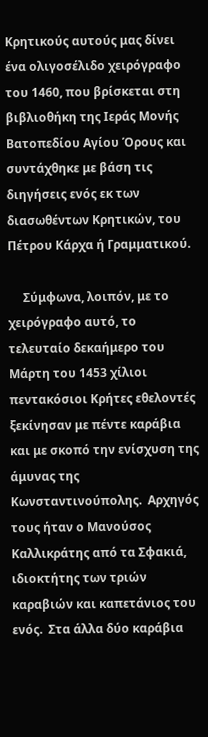Κρητικούς αυτούς μας δίνει ένα ολιγοσέλιδο χειρόγραφο του 1460, που βρίσκεται στη βιβλιοθήκη της Ιεράς Μονής Βατοπεδίου Αγίου Όρους και συντάχθηκε με βάση τις διηγήσεις ενός εκ των διασωθέντων Κρητικών, του Πέτρου Κάρχα ή Γραμματικού.

     Σύμφωνα, λοιπόν, με το χειρόγραφο αυτό, το τελευταίο δεκαήμερο του Μάρτη του 1453 χίλιοι πεντακόσιοι Κρήτες εθελοντές ξεκίνησαν με πέντε καράβια και με σκοπό την ενίσχυση της άμυνας της Κωνσταντινούπολης.  Αρχηγός τους ήταν ο Μανούσος Καλλικράτης από τα Σφακιά, ιδιοκτήτης των τριών καραβιών και καπετάνιος του ενός.  Στα άλλα δύο καράβια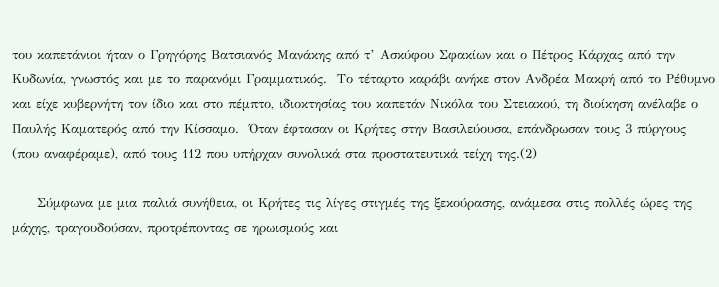του καπετάνιοι ήταν ο Γρηγόρης Βατσιανός Μανάκης από τ’ Ασκύφου Σφακίων και ο Πέτρος Κάρχας από την Κυδωνία, γνωστός και με το παρανόμι Γραμματικός.  Το τέταρτο καράβι ανήκε στον Ανδρέα Μακρή από το Ρέθυμνο και είχε κυβερνήτη τον ίδιο και στο πέμπτο, ιδιοκτησίας του καπετάν Νικόλα του Στειακού, τη διοίκηση ανέλαβε ο Παυλής Καματερός από την Κίσσαμο.  Όταν έφτασαν οι Κρήτες στην Βασιλεύουσα, επάνδρωσαν τους 3 πύργους (που αναφέραμε), από τους 112 που υπήρχαν συνολικά στα προστατευτικά τείχη της.(2)

     Σύμφωνα με μια παλιά συνήθεια, οι Κρήτες τις λίγες στιγμές της ξεκούρασης, ανάμεσα στις πολλές ώρες της μάχης, τραγουδούσαν, προτρέποντας σε ηρωισμούς και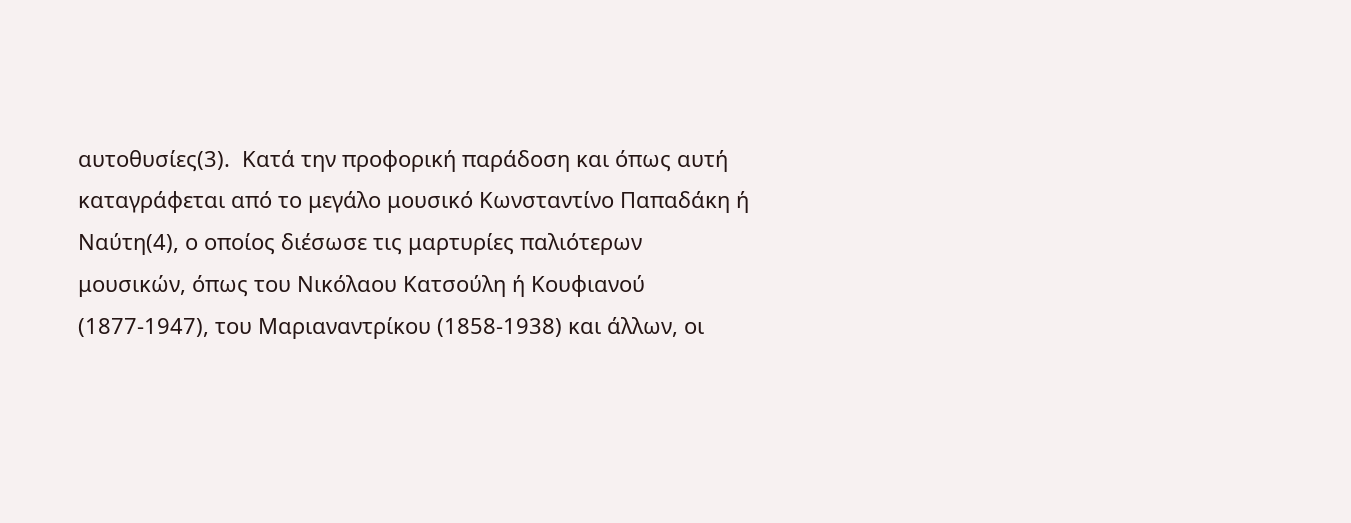αυτοθυσίες(3).  Κατά την προφορική παράδοση και όπως αυτή καταγράφεται από το μεγάλο μουσικό Κωνσταντίνο Παπαδάκη ή Ναύτη(4), ο οποίος διέσωσε τις μαρτυρίες παλιότερων μουσικών, όπως του Νικόλαου Κατσούλη ή Κουφιανού (1877-1947), του Μαριαναντρίκου (1858-1938) και άλλων, οι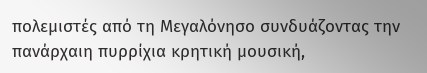πολεμιστές από τη Μεγαλόνησο συνδυάζοντας την πανάρχαιη πυρρίχια κρητική μουσική,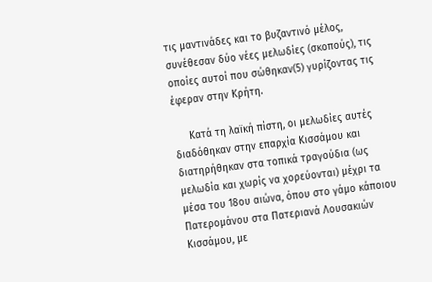τις μαντινάδες και το βυζαντινό μέλος, συνέθεσαν δύο νέες μελωδίες (σκοπούς), τις οποίες αυτοί που σώθηκαν(5) γυρίζοντας τις έφεραν στην Κρήτη.

     Κατά τη λαϊκή πίστη, οι μελωδίες αυτές διαδόθηκαν στην επαρχία Κισσάμου και διατηρήθηκαν στα τοπικά τραγούδια (ως μελωδία και χωρίς να χορεύονται) μέχρι τα μέσα του 18ου αιώνα, όπου στο γάμο κάποιου Πατερομάνου στα Πατεριανά Λουσακιών Κισσάμου, με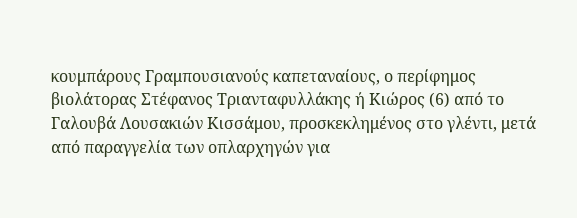κουμπάρους Γραμπουσιανούς καπεταναίους, ο περίφημος βιολάτορας Στέφανος Τριανταφυλλάκης ή Κιώρος (6) από το Γαλουβά Λουσακιών Κισσάμου, προσκεκλημένος στο γλέντι, μετά από παραγγελία των οπλαρχηγών για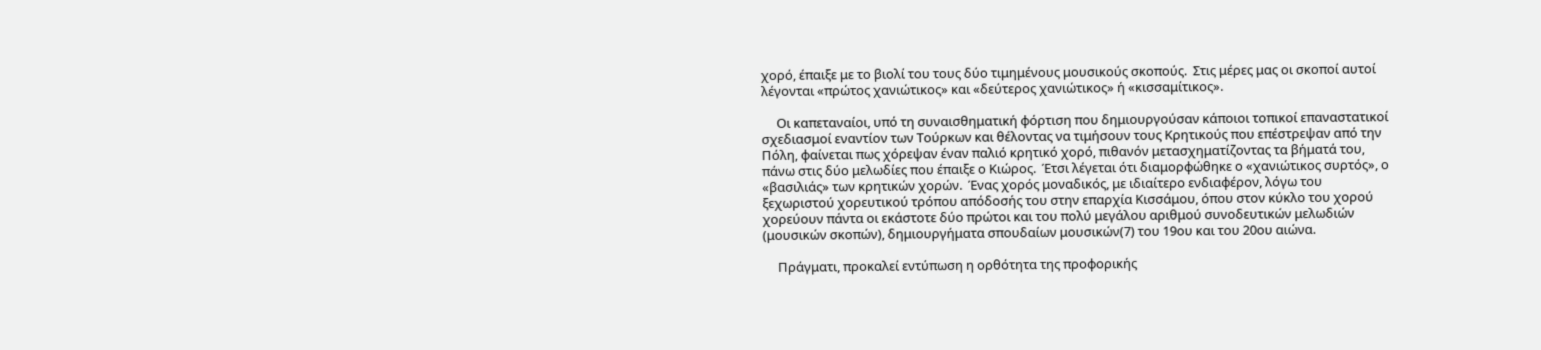χορό, έπαιξε με το βιολί του τους δύο τιμημένους μουσικούς σκοπούς.  Στις μέρες μας οι σκοποί αυτοί λέγονται «πρώτος χανιώτικος» και «δεύτερος χανιώτικος» ή «κισσαμίτικος».

     Οι καπεταναίοι, υπό τη συναισθηματική φόρτιση που δημιουργούσαν κάποιοι τοπικοί επαναστατικοί σχεδιασμοί εναντίον των Τούρκων και θέλοντας να τιμήσουν τους Κρητικούς που επέστρεψαν από την Πόλη, φαίνεται πως χόρεψαν έναν παλιό κρητικό χορό, πιθανόν μετασχηματίζοντας τα βήματά του, πάνω στις δύο μελωδίες που έπαιξε ο Κιώρος.  Έτσι λέγεται ότι διαμορφώθηκε ο «χανιώτικος συρτός», ο «βασιλιάς» των κρητικών χορών.  Ένας χορός μοναδικός, με ιδιαίτερο ενδιαφέρον, λόγω του ξεχωριστού χορευτικού τρόπου απόδοσής του στην επαρχία Κισσάμου, όπου στον κύκλο του χορού χορεύουν πάντα οι εκάστοτε δύο πρώτοι και του πολύ μεγάλου αριθμού συνοδευτικών μελωδιών (μουσικών σκοπών), δημιουργήματα σπουδαίων μουσικών(7) του 19ου και του 20ου αιώνα.

     Πράγματι, προκαλεί εντύπωση η ορθότητα της προφορικής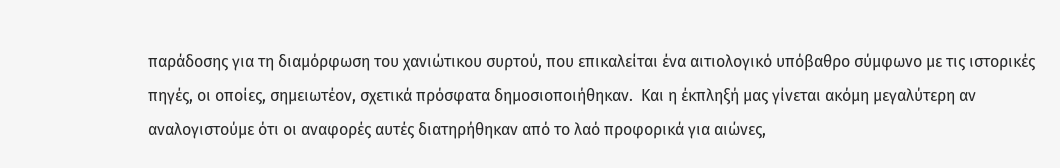παράδοσης για τη διαμόρφωση του χανιώτικου συρτού, που επικαλείται ένα αιτιολογικό υπόβαθρο σύμφωνο με τις ιστορικές πηγές, οι οποίες, σημειωτέον, σχετικά πρόσφατα δημοσιοποιήθηκαν.  Και η έκπληξή μας γίνεται ακόμη μεγαλύτερη αν αναλογιστούμε ότι οι αναφορές αυτές διατηρήθηκαν από το λαό προφορικά για αιώνες,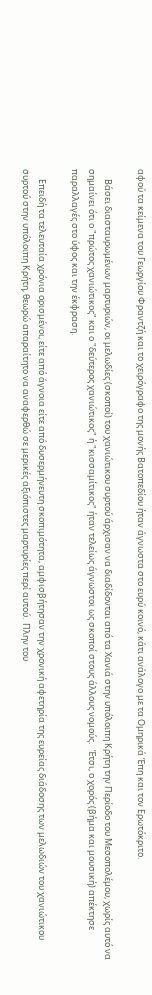αφού τα κείμενα του Γεωργίου Φραντζή και το χειρόγραφο της μονής Βατοπεδίου ήταν άγνωστα στο ευρύ κοινό, κάτι ανάλογο με τα Ομηρικά Έπη και τον Ερωτόκριτο.

     Βάσει διασταυρωμένων μαρτυριών, οι μελωδίες (σκοποί) του χανιώτικου συρτού άρχισαν να διαδίδονται από τα Χανιά στην υπόλοιπη Κρήτη την Περίοδο του Μεσοπολέμου, χωρίς αυτό να σημαίνει ότι ο "πρώτος χανιώτικος" και ο "δεύτερος χανιώτικος" ή "κισσαμίτικος" ήταν τελείως άγνωστοι ως σκοποί στους άλλους νομούς.   Έτσι, ο χορός (βήμα και μουσική) απέκτησε παραλλαγές στο ύφος και την έκφραση.

     Επειδή τα τελευταία χρόνια ορισμένοι, είτε από άγνοια είτε από δυσερμήνευτη σκοπιμότητα, αμφισβήτησαν την χρονική αφετηρία της ευρείας διάδοσης των μελωδιών του χανιώτικου συρτού στην υπόλοιπη Κρήτη, θεωρώ απαραίτητο να αναφερθώ σε μερικές αξιόπιστες μαρτυρίες περί αυτού.  Πλην του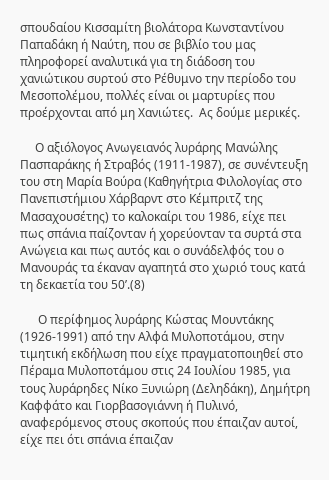σπουδαίου Κισσαμίτη βιολάτορα Κωνσταντίνου Παπαδάκη ή Ναύτη, που σε βιβλίο του μας πληροφορεί αναλυτικά για τη διάδοση του χανιώτικου συρτού στο Ρέθυμνο την περίοδο του Μεσοπολέμου, πολλές είναι οι μαρτυρίες που προέρχονται από μη Χανιώτες.  Ας δούμε μερικές.

     Ο αξιόλογος Ανωγειανός λυράρης Μανώλης Πασπαράκης ή Στραβός (1911-1987), σε συνέντευξη του στη Μαρία Βούρα (Καθηγήτρια Φιλολογίας στο Πανεπιστήμιου Χάρβαρντ στο Κέμπριτζ της Μασαχουσέτης) το καλοκαίρι του 1986, είχε πει πως σπάνια παίζονταν ή χορεύονταν τα συρτά στα Ανώγεια και πως αυτός και ο συνάδελφός του ο Μανουράς τα έκαναν αγαπητά στο χωριό τους κατά τη δεκαετία του 50’.(8)

      Ο περίφημος λυράρης Κώστας Μουντάκης (1926-1991) από την Αλφά Μυλοποτάμου, στην τιμητική εκδήλωση που είχε πραγματοποιηθεί στο Πέραμα Μυλοποτάμου στις 24 Ιουλίου 1985, για τους λυράρηδες Νίκο Ξυνιώρη (Δεληδάκη), Δημήτρη Καφφάτο και Γιορβασογιάννη ή Πυλινό, αναφερόμενος στους σκοπούς που έπαιζαν αυτοί, είχε πει ότι σπάνια έπαιζαν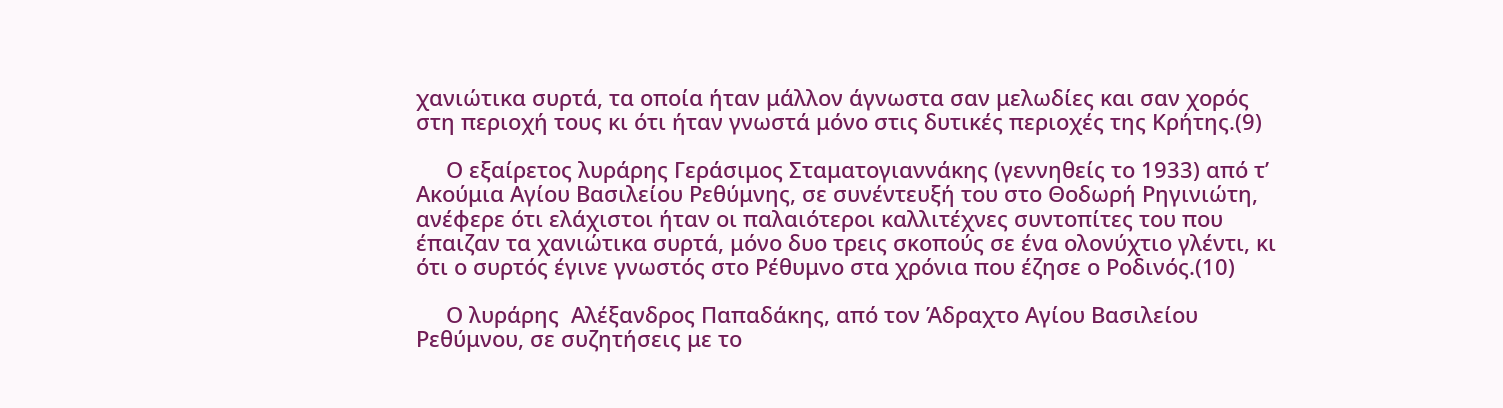χανιώτικα συρτά, τα οποία ήταν μάλλον άγνωστα σαν μελωδίες και σαν χορός στη περιοχή τους κι ότι ήταν γνωστά μόνο στις δυτικές περιοχές της Κρήτης.(9)

     Ο εξαίρετος λυράρης Γεράσιμος Σταματογιαννάκης (γεννηθείς το 1933) από τ’ Ακούμια Αγίου Βασιλείου Ρεθύμνης, σε συνέντευξή του στο Θοδωρή Ρηγινιώτη, ανέφερε ότι ελάχιστοι ήταν οι παλαιότεροι καλλιτέχνες συντοπίτες του που έπαιζαν τα χανιώτικα συρτά, μόνο δυο τρεις σκοπούς σε ένα ολονύχτιο γλέντι, κι ότι ο συρτός έγινε γνωστός στο Ρέθυμνο στα χρόνια που έζησε ο Ροδινός.(10)

     Ο λυράρης  Αλέξανδρος Παπαδάκης, από τον Άδραχτο Αγίου Βασιλείου Ρεθύμνου, σε συζητήσεις με το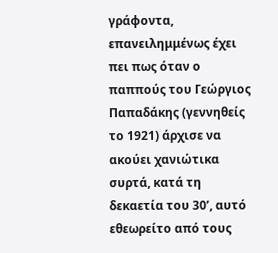γράφοντα, επανειλημμένως έχει πει πως όταν ο παππούς του Γεώργιος Παπαδάκης (γεννηθείς το 1921) άρχισε να ακούει χανιώτικα συρτά, κατά τη δεκαετία του 30’, αυτό εθεωρείτο από τους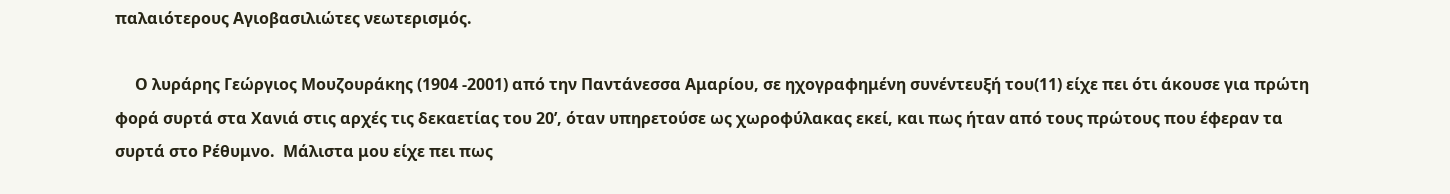παλαιότερους Αγιοβασιλιώτες νεωτερισμός.

     Ο λυράρης Γεώργιος Μουζουράκης (1904 -2001) από την Παντάνεσσα Αμαρίου, σε ηχογραφημένη συνέντευξή του(11) είχε πει ότι άκουσε για πρώτη φορά συρτά στα Χανιά στις αρχές τις δεκαετίας του 20’, όταν υπηρετούσε ως χωροφύλακας εκεί, και πως ήταν από τους πρώτους που έφεραν τα συρτά στο Ρέθυμνο.  Μάλιστα μου είχε πει πως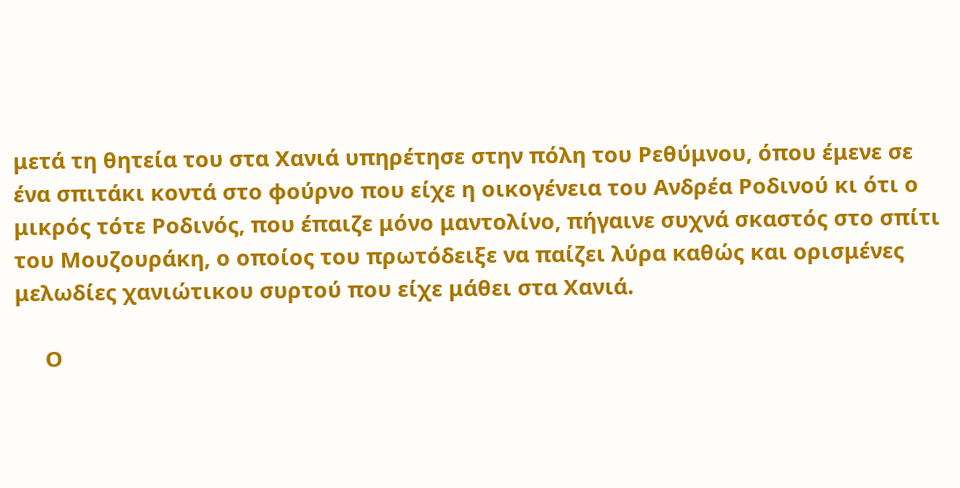μετά τη θητεία του στα Χανιά υπηρέτησε στην πόλη του Ρεθύμνου, όπου έμενε σε ένα σπιτάκι κοντά στο φούρνο που είχε η οικογένεια του Ανδρέα Ροδινού κι ότι ο μικρός τότε Ροδινός, που έπαιζε μόνο μαντολίνο, πήγαινε συχνά σκαστός στο σπίτι του Μουζουράκη, ο οποίος του πρωτόδειξε να παίζει λύρα καθώς και ορισμένες μελωδίες χανιώτικου συρτού που είχε μάθει στα Χανιά.

     Ο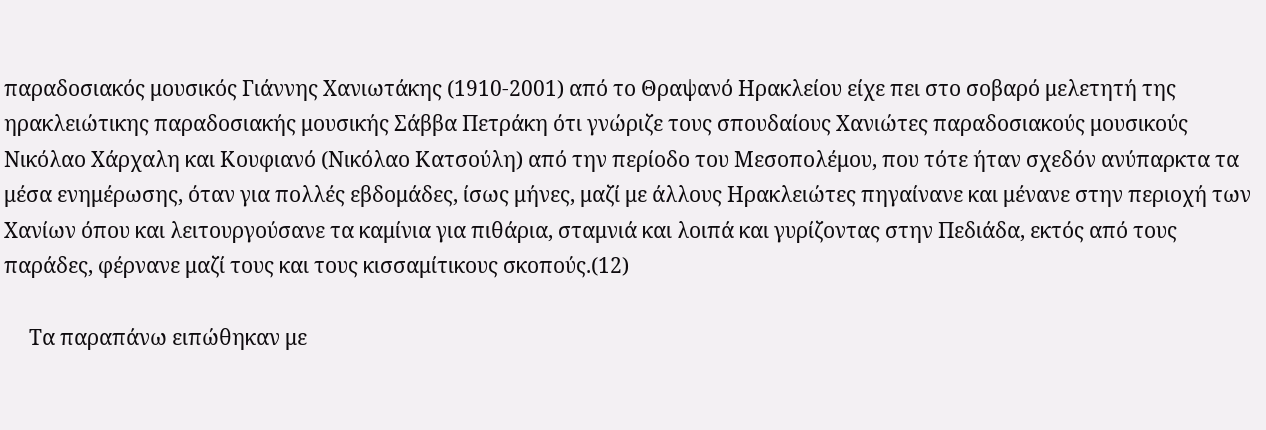παραδοσιακός μουσικός Γιάννης Χανιωτάκης (1910-2001) από το Θραψανό Ηρακλείου είχε πει στο σοβαρό μελετητή της ηρακλειώτικης παραδοσιακής μουσικής Σάββα Πετράκη ότι γνώριζε τους σπουδαίους Χανιώτες παραδοσιακούς μουσικούς Νικόλαο Χάρχαλη και Κουφιανό (Νικόλαο Κατσούλη) από την περίοδο του Μεσοπολέμου, που τότε ήταν σχεδόν ανύπαρκτα τα μέσα ενημέρωσης, όταν για πολλές εβδομάδες, ίσως μήνες, μαζί με άλλους Ηρακλειώτες πηγαίνανε και μένανε στην περιοχή των Χανίων όπου και λειτουργούσανε τα καμίνια για πιθάρια, σταμνιά και λοιπά και γυρίζοντας στην Πεδιάδα, εκτός από τους παράδες, φέρνανε μαζί τους και τους κισσαμίτικους σκοπούς.(12)

     Τα παραπάνω ειπώθηκαν με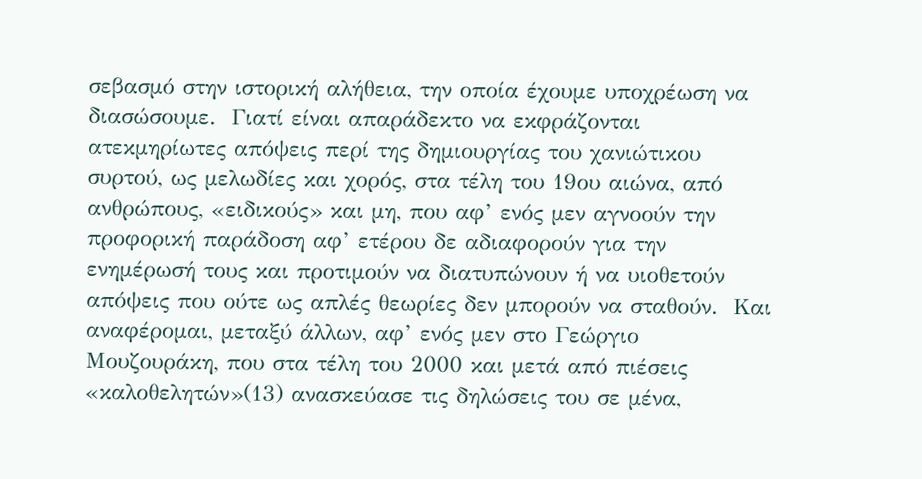σεβασμό στην ιστορική αλήθεια, την οποία έχουμε υποχρέωση να διασώσουμε.  Γιατί είναι απαράδεκτο να εκφράζονται ατεκμηρίωτες απόψεις περί της δημιουργίας του χανιώτικου συρτού, ως μελωδίες και χορός, στα τέλη του 19ου αιώνα, από ανθρώπους, «ειδικούς» και μη, που αφ’ ενός μεν αγνοούν την προφορική παράδοση αφ’ ετέρου δε αδιαφορούν για την ενημέρωσή τους και προτιμούν να διατυπώνουν ή να υιοθετούν απόψεις που ούτε ως απλές θεωρίες δεν μπορούν να σταθούν.  Και αναφέρομαι, μεταξύ άλλων, αφ’ ενός μεν στο Γεώργιο Μουζουράκη, που στα τέλη του 2000 και μετά από πιέσεις «καλοθελητών»(13) ανασκεύασε τις δηλώσεις του σε μένα,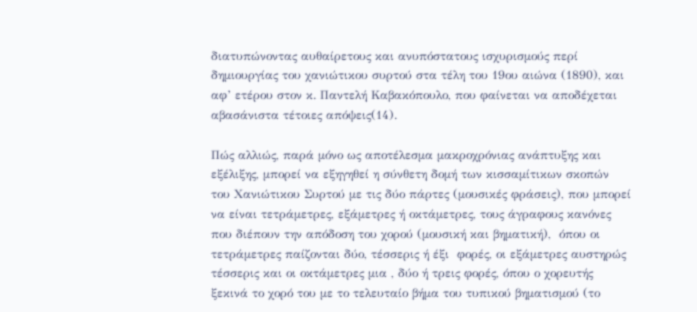διατυπώνοντας αυθαίρετους και ανυπόστατους ισχυρισμούς περί δημιουργίας του χανιώτικου συρτού στα τέλη του 19ου αιώνα (1890), και αφ’ ετέρου στον κ. Παντελή Καβακόπουλο, που φαίνεται να αποδέχεται αβασάνιστα τέτοιες απόψεις(14).

Πώς αλλιώς, παρά μόνο ως αποτέλεσμα μακροχρόνιας ανάπτυξης και εξέλιξης, μπορεί να εξηγηθεί η σύνθετη δομή των κισσαμίτικων σκοπών του Χανιώτικου Συρτού με τις δύο πάρτες (μουσικές φράσεις), που μπορεί να είναι τετράμετρες, εξάμετρες ή οκτάμετρες, τους άγραφους κανόνες που διέπουν την απόδοση του χορού (μουσική και βηματική),  όπου οι τετράμετρες παίζονται δύο, τέσσερις ή έξι  φορές, οι εξάμετρες αυστηρώς τέσσερις και οι οκτάμετρες μια , δύο ή τρεις φορές, όπου ο χορευτής ξεκινά το χορό του με το τελευταίο βήμα του τυπικού βηματισμού (το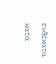ενδέκατο, κατά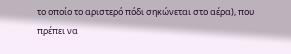το οποίο το αριστερό πόδι σηκώνεται στο αέρα), που πρέπει να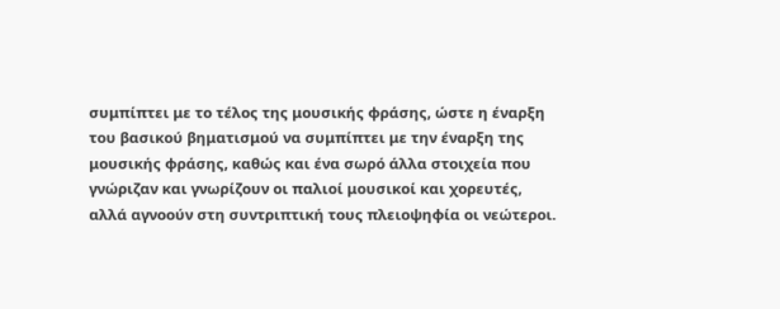συμπίπτει με το τέλος της μουσικής φράσης, ώστε η έναρξη του βασικού βηματισμού να συμπίπτει με την έναρξη της μουσικής φράσης, καθώς και ένα σωρό άλλα στοιχεία που γνώριζαν και γνωρίζουν οι παλιοί μουσικοί και χορευτές, αλλά αγνοούν στη συντριπτική τους πλειοψηφία οι νεώτεροι.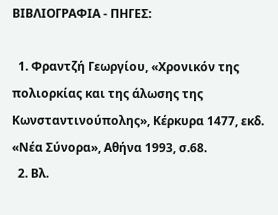ΒΙΒΛΙΟΓΡΑΦΙΑ - ΠΗΓΕΣ:

  1. Φραντζή Γεωργίου, «Χρονικόν της πολιορκίας και της άλωσης της Κωνσταντινούπολης», Κέρκυρα 1477, εκδ. «Νέα Σύνορα», Αθήνα 1993, σ.68.
  2. Βλ.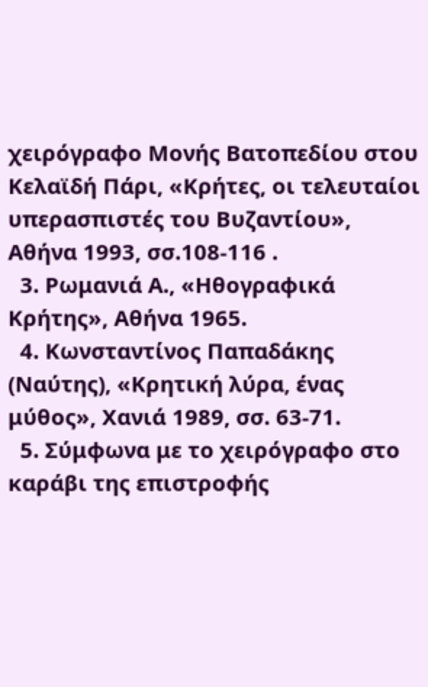χειρόγραφο Μονής Βατοπεδίου στου Κελαϊδή Πάρι, «Κρήτες, οι τελευταίοι υπερασπιστές του Βυζαντίου», Αθήνα 1993, σσ.108-116 .
  3. Ρωμανιά Α., «Ηθογραφικά Κρήτης», Αθήνα 1965.
  4. Κωνσταντίνος Παπαδάκης (Ναύτης), «Κρητική λύρα, ένας μύθος», Χανιά 1989, σσ. 63-71.
  5. Σύμφωνα με το χειρόγραφο στο καράβι της επιστροφής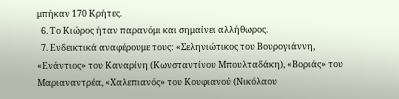μπήκαν 170 Κρήτες.
  6. Το Κιώρος ήταν παρανόμι και σημαίνει αλλήθωρος.
  7. Ενδεικτικά αναφέρουμε τους: «Σεληνιώτικος του Βουρογιάννη, «Ενάντιος» του Καναρίνη (Κωνσταντίνου Μπουλταδάκη), «Βοριάς» του Μαριαναντρέα, «Χαλεπιανός» του Κουφιανού (Νικόλαου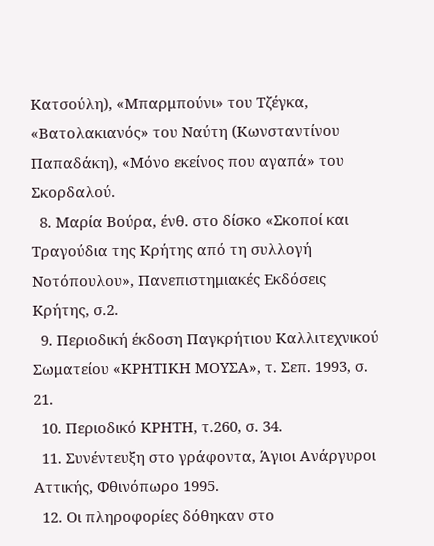Κατσούλη), «Μπαρμπούνι» του Τζέγκα, «Βατολακιανός» του Ναύτη (Κωνσταντίνου Παπαδάκη), «Μόνο εκείνος που αγαπά» του Σκορδαλού.
  8. Μαρία Βούρα, ένθ. στο δίσκο «Σκοποί και Τραγούδια της Κρήτης από τη συλλογή Νοτόπουλου», Πανεπιστημιακές Εκδόσεις Κρήτης, σ.2.
  9. Περιοδική έκδοση Παγκρήτιου Καλλιτεχνικού Σωματείου «ΚΡΗΤΙΚΗ ΜΟΥΣΑ», τ. Σεπ. 1993, σ. 21.
  10. Περιοδικό ΚΡΗΤΗ, τ.260, σ. 34.
  11. Συνέντευξη στο γράφοντα, Άγιοι Ανάργυροι Αττικής, Φθινόπωρο 1995.
  12. Οι πληροφορίες δόθηκαν στο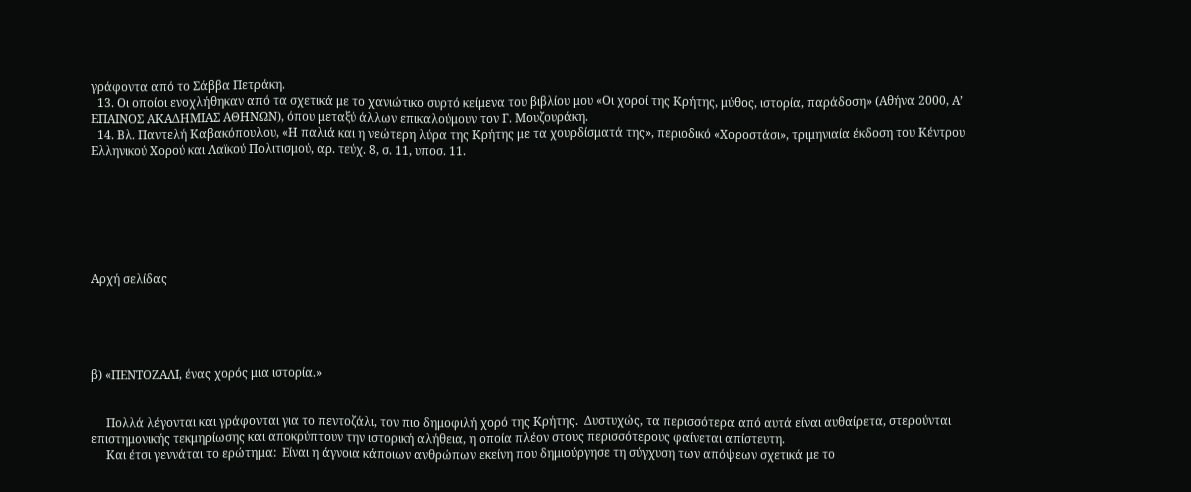γράφοντα από το Σάββα Πετράκη.
  13. Οι οποίοι ενοχλήθηκαν από τα σχετικά με το χανιώτικο συρτό κείμενα του βιβλίου μου «Οι χοροί της Κρήτης, μύθος, ιστορία, παράδοση» (Αθήνα 2000, Α’ ΕΠΑΙΝΟΣ ΑΚΑΔΗΜΙΑΣ ΑΘΗΝΩΝ), όπου μεταξύ άλλων επικαλούμουν τον Γ. Μουζουράκη.
  14. Βλ. Παντελή Καβακόπουλου, «Η παλιά και η νεώτερη λύρα της Κρήτης με τα χουρδίσματά της», περιοδικό «Χοροστάσι», τριμηνιαία έκδοση του Κέντρου Ελληνικού Χορού και Λαϊκού Πολιτισμού, αρ. τεύχ. 8, σ. 11, υποσ. 11.







Αρχή σελίδας





β) «ΠΕΝΤΟΖΑΛΙ, ένας χορός μια ιστορία.»


     Πολλά λέγονται και γράφονται για το πεντοζάλι, τον πιο δημοφιλή χορό της Κρήτης.  Δυστυχώς, τα περισσότερα από αυτά είναι αυθαίρετα, στερούνται επιστημονικής τεκμηρίωσης και αποκρύπτουν την ιστορική αλήθεια, η οποία πλέον στους περισσότερους φαίνεται απίστευτη.
     Και έτσι γεννάται το ερώτημα:  Είναι η άγνοια κάποιων ανθρώπων εκείνη που δημιούργησε τη σύγχυση των απόψεων σχετικά με το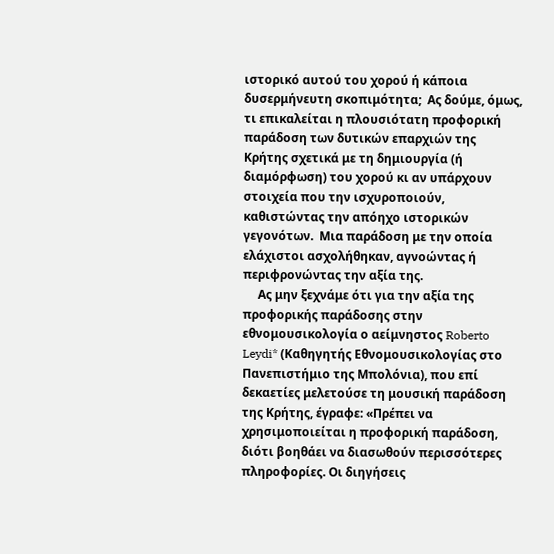ιστορικό αυτού του χορού ή κάποια δυσερμήνευτη σκοπιμότητα;  Ας δούμε, όμως, τι επικαλείται η πλουσιότατη προφορική παράδοση των δυτικών επαρχιών της Κρήτης σχετικά με τη δημιουργία (ή διαμόρφωση) του χορού κι αν υπάρχουν στοιχεία που την ισχυροποιούν, καθιστώντας την απόηχο ιστορικών γεγονότων.  Μια παράδοση με την οποία ελάχιστοι ασχολήθηκαν, αγνοώντας ή περιφρονώντας την αξία της.
     Ας μην ξεχνάμε ότι για την αξία της προφορικής παράδοσης στην εθνομουσικολογία ο αείμνηστος Roberto Leydi* (Καθηγητής Εθνομουσικολογίας στο Πανεπιστήμιο της Μπολόνια), που επί δεκαετίες μελετούσε τη μουσική παράδοση της Κρήτης, έγραφε: «Πρέπει να χρησιμοποιείται η προφορική παράδοση, διότι βοηθάει να διασωθούν περισσότερες πληροφορίες. Οι διηγήσεις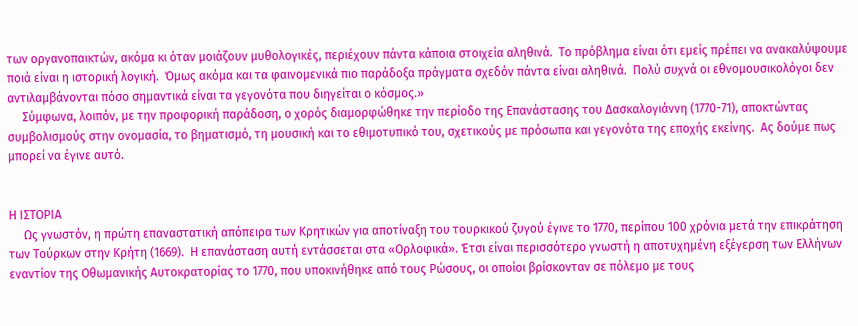των οργανοπαικτών, ακόμα κι όταν μοιάζουν μυθολογικές, περιέχουν πάντα κάποια στοιχεία αληθινά.  Το πρόβλημα είναι ότι εμείς πρέπει να ανακαλύψουμε ποιά είναι η ιστορική λογική.  Όμως ακόμα και τα φαινομενικά πιο παράδοξα πράγματα σχεδόν πάντα είναι αληθινά.  Πολύ συχνά οι εθνομουσικολόγοι δεν αντιλαμβάνονται πόσο σημαντικά είναι τα γεγονότα που διηγείται ο κόσμος.»
     Σύμφωνα, λοιπόν, με την προφορική παράδοση, ο χορός διαμορφώθηκε την περίοδο της Επανάστασης του Δασκαλογιάννη (1770-71), αποκτώντας συμβολισμούς στην ονομασία, το βηματισμό, τη μουσική και το εθιμοτυπικό του, σχετικούς με πρόσωπα και γεγονότα της εποχής εκείνης.  Ας δούμε πως μπορεί να έγινε αυτό.


Η ΙΣΤΟΡΙΑ
     Ως γνωστόν, η πρώτη επαναστατική απόπειρα των Κρητικών για αποτίναξη του τουρκικού ζυγού έγινε το 1770, περίπου 100 χρόνια μετά την επικράτηση των Τούρκων στην Κρήτη (1669).  Η επανάσταση αυτή εντάσσεται στα «Ορλοφικά». Έτσι είναι περισσότερο γνωστή η αποτυχημένη εξέγερση των Ελλήνων εναντίον της Οθωμανικής Αυτοκρατορίας το 1770, που υποκινήθηκε από τους Ρώσους, οι οποίοι βρίσκονταν σε πόλεμο με τους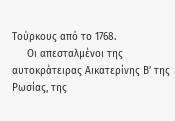Τούρκους από το 1768.
     Οι απεσταλμένοι της αυτοκράτειρας Αικατερίνης Β’ της Ρωσίας, της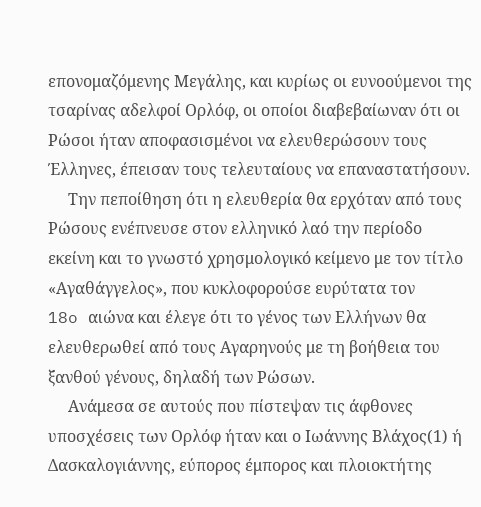επονομαζόμενης Μεγάλης, και κυρίως οι ευνοούμενοι της τσαρίνας αδελφοί Ορλόφ, οι οποίοι διαβεβαίωναν ότι οι Ρώσοι ήταν αποφασισμένοι να ελευθερώσουν τους Έλληνες, έπεισαν τους τελευταίους να επαναστατήσουν.
     Την πεποίθηση ότι η ελευθερία θα ερχόταν από τους Ρώσους ενέπνευσε στον ελληνικό λαό την περίοδο εκείνη και το γνωστό χρησμολογικό κείμενο με τον τίτλο «Αγαθάγγελος», που κυκλοφορούσε ευρύτατα τον
18o αιώνα και έλεγε ότι το γένος των Ελλήνων θα ελευθερωθεί από τους Αγαρηνούς με τη βοήθεια του ξανθού γένους, δηλαδή των Ρώσων.
     Ανάμεσα σε αυτούς που πίστεψαν τις άφθονες υποσχέσεις των Ορλόφ ήταν και ο Ιωάννης Βλάχος(1) ή Δασκαλογιάννης, εύπορος έμπορος και πλοιοκτήτης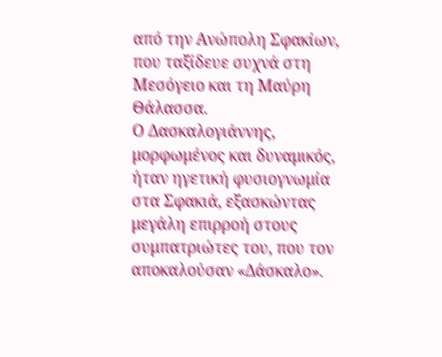από την Ανώπολη Σφακίων, που ταξίδευε συχνά στη Μεσόγειο και τη Μαύρη Θάλασσα.
Ο Δασκαλογιάννης, μορφωμένος και δυναμικός, ήταν ηγετική φυσιογνωμία στα Σφακιά, εξασκώντας μεγάλη επιρροή στους συμπατριώτες του, που τον αποκαλούσαν «Δάσκαλο».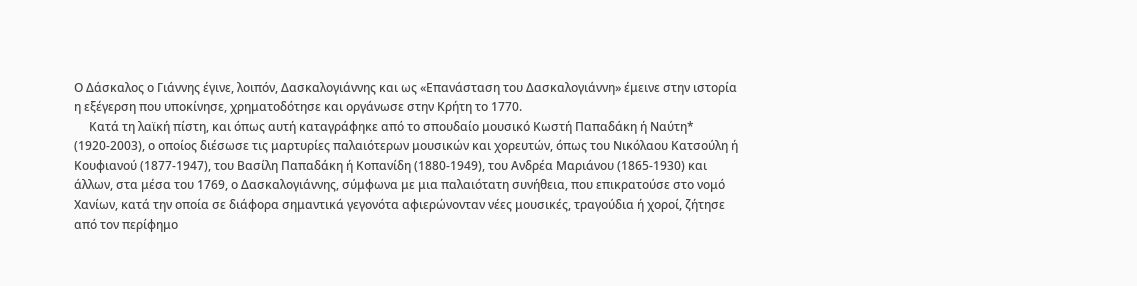Ο Δάσκαλος ο Γιάννης έγινε, λοιπόν, Δασκαλογιάννης και ως «Επανάσταση του Δασκαλογιάννη» έμεινε στην ιστορία η εξέγερση που υποκίνησε, χρηματοδότησε και οργάνωσε στην Κρήτη το 1770.
     Κατά τη λαϊκή πίστη, και όπως αυτή καταγράφηκε από το σπουδαίο μουσικό Κωστή Παπαδάκη ή Ναύτη* (1920-2003), ο οποίος διέσωσε τις μαρτυρίες παλαιότερων μουσικών και χορευτών, όπως του Νικόλαου Κατσούλη ή Κουφιανού (1877-1947), του Βασίλη Παπαδάκη ή Κοπανίδη (1880-1949), του Ανδρέα Μαριάνου (1865-1930) και άλλων, στα μέσα του 1769, ο Δασκαλογιάννης, σύμφωνα με μια παλαιότατη συνήθεια, που επικρατούσε στο νομό Χανίων, κατά την οποία σε διάφορα σημαντικά γεγονότα αφιερώνονταν νέες μουσικές, τραγούδια ή χοροί, ζήτησε από τον περίφημο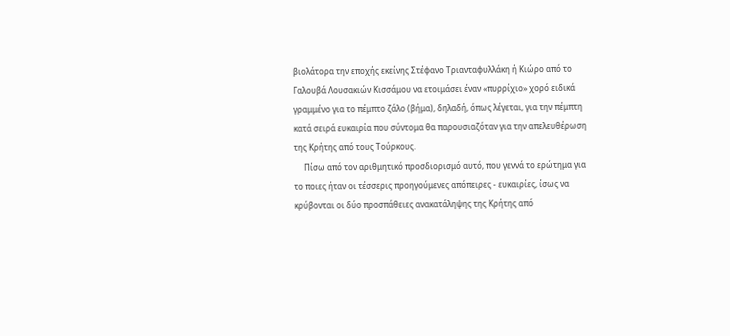βιολάτορα την εποχής εκείνης Στέφανο Τριανταφυλλάκη ή Κιώρο από το Γαλουβά Λουσακιών Κισσάμου να ετοιμάσει έναν «πυρρίχιο» χορό ειδικά γραμμένο για το πέμπτο ζάλο (βήμα), δηλαδή, όπως λέγεται, για την πέμπτη κατά σειρά ευκαιρία που σύντομα θα παρουσιαζόταν για την απελευθέρωση της Κρήτης από τους Τούρκους.
     Πίσω από τον αριθμητικό προσδιορισμό αυτό, που γεννά το ερώτημα για το ποιες ήταν οι τέσσερις προηγούμενες απόπειρες - ευκαιρίες, ίσως να κρύβονται οι δύο προσπάθειες ανακατάληψης της Κρήτης από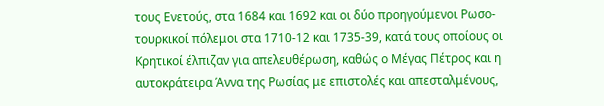τους Ενετούς, στα 1684 και 1692 και οι δύο προηγούμενοι Ρωσο-τουρκικοί πόλεμοι στα 1710-12 και 1735-39, κατά τους οποίους οι Κρητικοί έλπιζαν για απελευθέρωση, καθώς ο Μέγας Πέτρος και η αυτοκράτειρα Άννα της Ρωσίας με επιστολές και απεσταλμένους,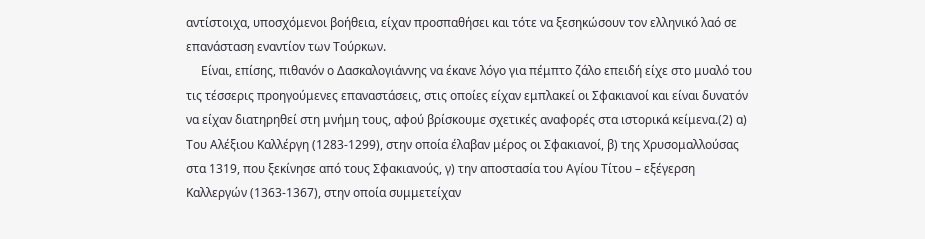αντίστοιχα, υποσχόμενοι βοήθεια, είχαν προσπαθήσει και τότε να ξεσηκώσουν τον ελληνικό λαό σε επανάσταση εναντίον των Τούρκων.
     Είναι, επίσης, πιθανόν ο Δασκαλογιάννης να έκανε λόγο για πέμπτο ζάλο επειδή είχε στο μυαλό του τις τέσσερις προηγούμενες επαναστάσεις, στις οποίες είχαν εμπλακεί οι Σφακιανοί και είναι δυνατόν να είχαν διατηρηθεί στη μνήμη τους, αφού βρίσκουμε σχετικές αναφορές στα ιστορικά κείμενα.(2) α) Του Αλέξιου Καλλέργη (1283-1299), στην οποία έλαβαν μέρος οι Σφακιανοί, β) της Χρυσομαλλούσας στα 1319, που ξεκίνησε από τους Σφακιανούς, γ) την αποστασία του Αγίου Τίτου – εξέγερση Καλλεργών (1363-1367), στην οποία συμμετείχαν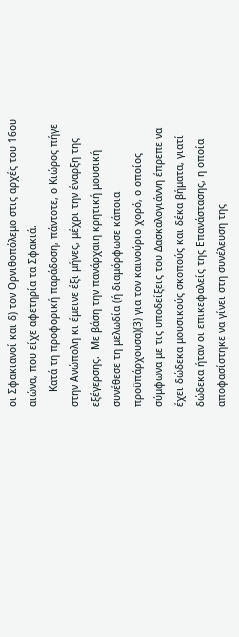οι Σφακιανοί και δ) τον Ορνιθοπόλεμο στις αρχές του 16ου αιώνα, που είχε αφετηρία τα Σφακιά.
     Κατά τη προφορική παράδοση, πάντοτε, ο Κιώρος πήγε στην Ανώπολη κι έμεινε έξι μήνες, μέχρι την έναρξη της εξέγερσης.  Με βάση την πανάρχαιη κρητική μουσική συνέθεσε τη μελωδία (ή διαμόρφωσε κάποια προϋπάρχουσα)(3) για τον καινούριο χορό, ο οποίος σύμφωνα με τις υποδείξεις του Δασκαλογιάννη έπρεπε να έχει δώδεκα μουσικούς σκοπούς και δέκα βήματα, γιατί δώδεκα ήταν οι επικεφαλείς της Επανάστασης, η οποία αποφασίστηκε να γίνει στη συνέλευση της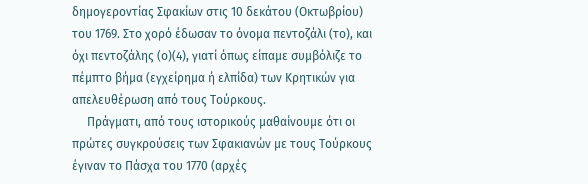δημογεροντίας Σφακίων στις 10 δεκάτου (Οκτωβρίου) του 1769. Στο χορό έδωσαν το όνομα πεντοζάλι (το), και όχι πεντοζάλης (ο)(4), γιατί όπως είπαμε συμβόλιζε το πέμπτο βήμα (εγχείρημα ή ελπίδα) των Κρητικών για απελευθέρωση από τους Τούρκους.
     Πράγματι, από τους ιστορικούς μαθαίνουμε ότι οι πρώτες συγκρούσεις των Σφακιανών με τους Τούρκους έγιναν το Πάσχα του 1770 (αρχές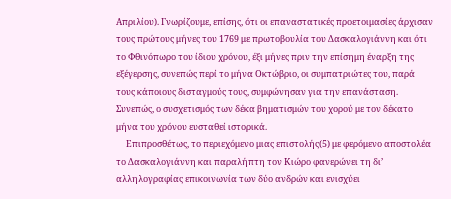Απριλίου). Γνωρίζουμε, επίσης, ότι οι επαναστατικές προετοιμασίες άρχισαν τους πρώτους μήνες του 1769 με πρωτοβουλία του Δασκαλογιάννη και ότι το Φθινόπωρο του ίδιου χρόνου, έξι μήνες πριν την επίσημη έναρξη της εξέγερσης, συνεπώς περί το μήνα Οκτώβριο, οι συμπατριώτες του, παρά τους κάποιους δισταγμούς τους, συμφώνησαν για την επανάσταση.  Συνεπώς, ο συσχετισμός των δέκα βηματισμών του χορού με τον δέκατο μήνα του χρόνου ευσταθεί ιστορικά.
     Επιπροσθέτως, το περιεχόμενο μιας επιστολής(5) με φερόμενο αποστολέα το Δασκαλογιάννη και παραλήπτη τον Κιώρο φανερώνει τη δι’ αλληλογραφίας επικοινωνία των δύο ανδρών και ενισχύει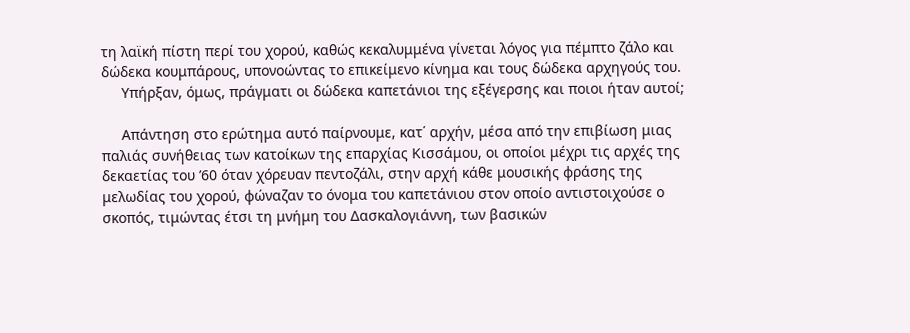τη λαϊκή πίστη περί του χορού, καθώς κεκαλυμμένα γίνεται λόγος για πέμπτο ζάλο και δώδεκα κουμπάρους, υπονοώντας το επικείμενο κίνημα και τους δώδεκα αρχηγούς του.
     Υπήρξαν, όμως, πράγματι οι δώδεκα καπετάνιοι της εξέγερσης και ποιοι ήταν αυτοί;

     Απάντηση στο ερώτημα αυτό παίρνουμε, κατ΄ αρχήν, μέσα από την επιβίωση μιας παλιάς συνήθειας των κατοίκων της επαρχίας Κισσάμου, οι οποίοι μέχρι τις αρχές της δεκαετίας του ’60 όταν χόρευαν πεντοζάλι, στην αρχή κάθε μουσικής φράσης της μελωδίας του χορού, φώναζαν το όνομα του καπετάνιου στον οποίο αντιστοιχούσε ο σκοπός, τιμώντας έτσι τη μνήμη του Δασκαλογιάννη, των βασικών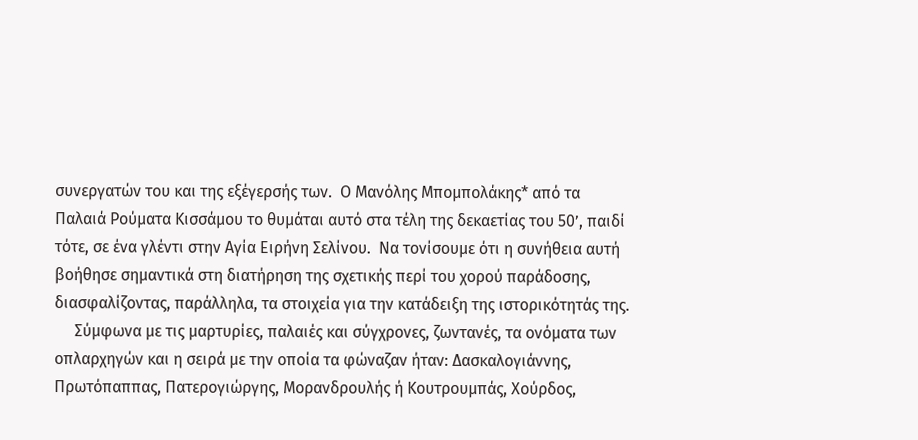συνεργατών του και της εξέγερσής των.  Ο Μανόλης Μπομπολάκης* από τα Παλαιά Ρούματα Κισσάμου το θυμάται αυτό στα τέλη της δεκαετίας του 50’, παιδί τότε, σε ένα γλέντι στην Αγία Ειρήνη Σελίνου.  Να τονίσουμε ότι η συνήθεια αυτή βοήθησε σημαντικά στη διατήρηση της σχετικής περί του χορού παράδοσης, διασφαλίζοντας, παράλληλα, τα στοιχεία για την κατάδειξη της ιστορικότητάς της.
     Σύμφωνα με τις μαρτυρίες, παλαιές και σύγχρονες, ζωντανές, τα ονόματα των οπλαρχηγών και η σειρά με την οποία τα φώναζαν ήταν: Δασκαλογιάννης, Πρωτόπαππας, Πατερογιώργης, Μορανδρουλής ή Κουτρουμπάς, Χούρδος,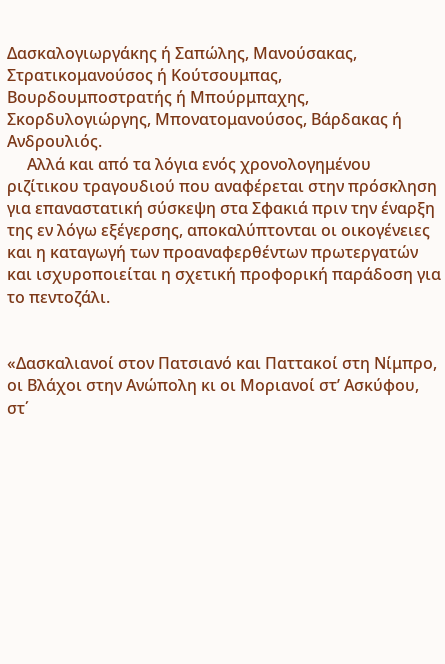Δασκαλογιωργάκης ή Σαπώλης, Μανούσακας, Στρατικομανούσος ή Κούτσουμπας, Βουρδουμποστρατής ή Μπούρμπαχης, Σκορδυλογιώργης, Μπονατομανούσος, Βάρδακας ή Ανδρουλιός.
     Αλλά και από τα λόγια ενός χρονολογημένου ριζίτικου τραγουδιού που αναφέρεται στην πρόσκληση για επαναστατική σύσκεψη στα Σφακιά πριν την έναρξη της εν λόγω εξέγερσης, αποκαλύπτονται οι οικογένειες και η καταγωγή των προαναφερθέντων πρωτεργατών και ισχυροποιείται η σχετική προφορική παράδοση για το πεντοζάλι.


«Δασκαλιανοί στον Πατσιανό και Παττακοί στη Νίμπρο,
οι Βλάχοι στην Ανώπολη κι οι Μοριανοί στ’ Ασκύφου,
στ΄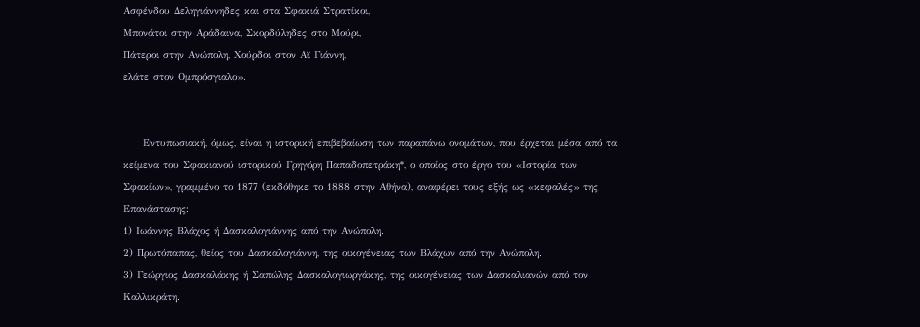Ασφένδου Δεληγιάννηδες και στα Σφακιά Στρατίκοι,
Μπονάτοι στην Αράδαινα, Σκορδύληδες στο Μούρι,
Πάτεροι στην Ανώπολη, Χούρδοι στον Αϊ Γιάννη,
ελάτε στον Ομπρόσγιαλο».


     Εντυπωσιακή, όμως, είναι η ιστορική επιβεβαίωση των παραπάνω ονομάτων, που έρχεται μέσα από τα κείμενα του Σφακιανού ιστορικού Γρηγόρη Παπαδοπετράκη*, ο οποίος στο έργο του «Ιστορία των Σφακίων», γραμμένο το 1877 (εκδόθηκε το 1888 στην Αθήνα), αναφέρει τους εξής ως «κεφαλές» της Επανάστασης:
1) Ιωάννης Βλάχος ή Δασκαλογιάννης από την Ανώπολη.
2) Πρωτόπαπας, θείος του Δασκαλογιάννη, της οικογένειας των Βλάχων από την Ανώπολη.
3) Γεώργιος Δασκαλάκης ή Σαπώλης Δασκαλογιωργάκης, της οικογένειας των Δασκαλιανών από τον Καλλικράτη.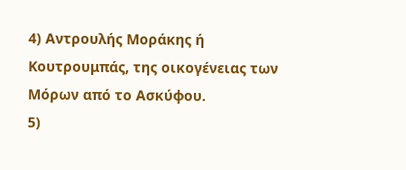4) Αντρουλής Μοράκης ή Κουτρουμπάς, της οικογένειας των Μόρων από το Ασκύφου.
5)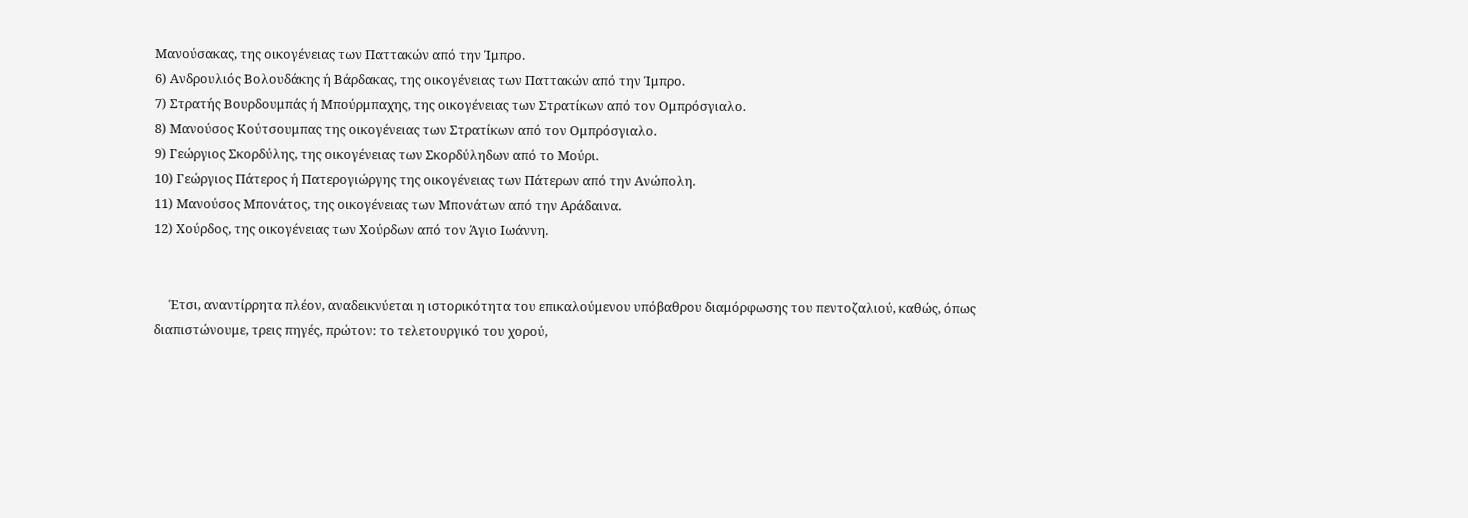Μανούσακας, της οικογένειας των Παττακών από την Ίμπρο.
6) Ανδρουλιός Βολουδάκης ή Βάρδακας, της οικογένειας των Παττακών από την Ίμπρο.
7) Στρατής Βουρδουμπάς ή Μπούρμπαχης, της οικογένειας των Στρατίκων από τον Ομπρόσγιαλο.
8) Μανούσος Κούτσουμπας της οικογένειας των Στρατίκων από τον Ομπρόσγιαλο.
9) Γεώργιος Σκορδύλης, της οικογένειας των Σκορδύληδων από το Μούρι.
10) Γεώργιος Πάτερος ή Πατερογιώργης της οικογένειας των Πάτερων από την Ανώπολη.
11) Μανούσος Μπονάτος, της οικογένειας των Μπονάτων από την Αράδαινα.
12) Χούρδος, της οικογένειας των Χούρδων από τον Άγιο Ιωάννη.


     Έτσι, αναντίρρητα πλέον, αναδεικνύεται η ιστορικότητα του επικαλούμενου υπόβαθρου διαμόρφωσης του πεντοζαλιού, καθώς, όπως διαπιστώνουμε, τρεις πηγές, πρώτον: το τελετουργικό του χορού,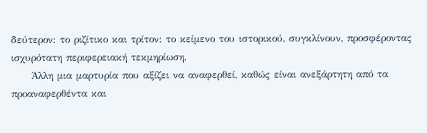δεύτερον: το ριζίτικο και τρίτον: το κείμενο του ιστορικού, συγκλίνουν, προσφέροντας ισχυρότατη περιφερειακή τεκμηρίωση.
     Άλλη μια μαρτυρία που αξίζει να αναφερθεί, καθώς είναι ανεξάρτητη από τα προαναφερθέντα και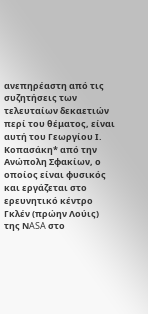ανεπηρέαστη από τις συζητήσεις των τελευταίων δεκαετιών περί του θέματος, είναι αυτή του Γεωργίου Ι. Κοπασάκη* από την Ανώπολη Σφακίων, ο οποίος είναι φυσικός και εργάζεται στο ερευνητικό κέντρο Γκλέν (πρώην Λούις) της ΝASA στο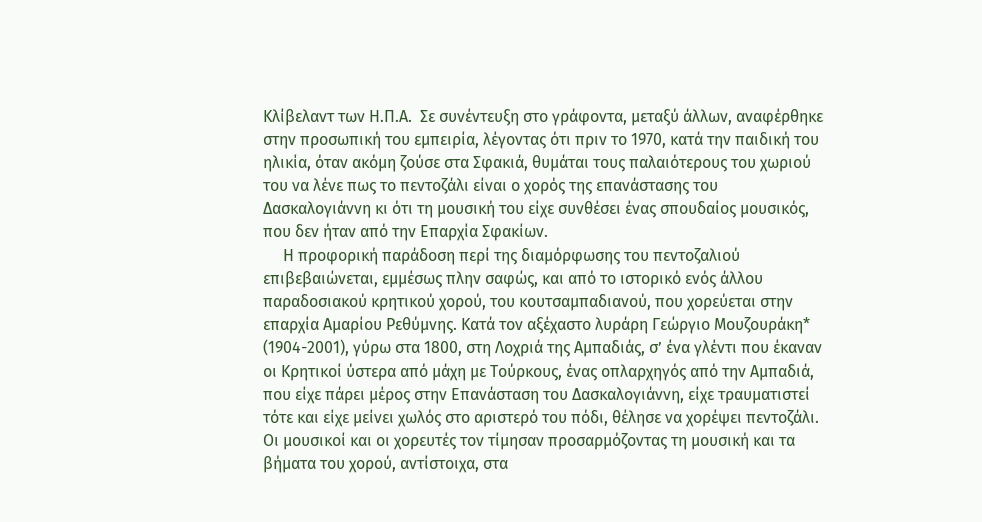Κλίβελαντ των Η.Π.Α.  Σε συνέντευξη στο γράφοντα, μεταξύ άλλων, αναφέρθηκε στην προσωπική του εμπειρία, λέγοντας ότι πριν το 1970, κατά την παιδική του ηλικία, όταν ακόμη ζούσε στα Σφακιά, θυμάται τους παλαιότερους του χωριού του να λένε πως το πεντοζάλι είναι ο χορός της επανάστασης του Δασκαλογιάννη κι ότι τη μουσική του είχε συνθέσει ένας σπουδαίος μουσικός, που δεν ήταν από την Επαρχία Σφακίων.
     Η προφορική παράδοση περί της διαμόρφωσης του πεντοζαλιού επιβεβαιώνεται, εμμέσως πλην σαφώς, και από το ιστορικό ενός άλλου παραδοσιακού κρητικού χορού, του κουτσαμπαδιανού, που χορεύεται στην επαρχία Αμαρίου Ρεθύμνης. Κατά τον αξέχαστο λυράρη Γεώργιο Μουζουράκη* (1904-2001), γύρω στα 1800, στη Λοχριά της Αμπαδιάς, σ’ ένα γλέντι που έκαναν οι Κρητικοί ύστερα από μάχη με Τούρκους, ένας οπλαρχηγός από την Αμπαδιά, που είχε πάρει μέρος στην Επανάσταση του Δασκαλογιάννη, είχε τραυματιστεί τότε και είχε μείνει χωλός στο αριστερό του πόδι, θέλησε να χορέψει πεντοζάλι.  Οι μουσικοί και οι χορευτές τον τίμησαν προσαρμόζοντας τη μουσική και τα βήματα του χορού, αντίστοιχα, στα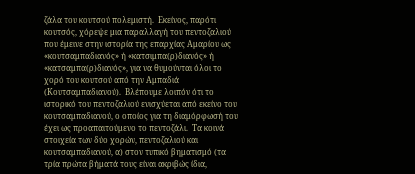ζάλα του κουτσού πολεμιστή.  Εκείνος, παρότι κουτσός, χόρεψε μια παραλλαγή του πεντοζαλιού που έμεινε στην ιστορία της επαρχίας Αμαρίου ως «κουτσαμπαδιανός» ή «κατσιμπα(ρ)διανός» ή «κατσαμπα(ρ)διανός», για να θυμούνται όλοι το χορό του κουτσού από την Αμπαδιά (Κουτσαμπαδιανού).  Βλέπουμε λοιπόν ότι το ιστορικό του πεντοζαλιού ενισχύεται από εκείνο του κουτσαμπαδιανού, ο οποίος για τη διαμόρφωσή του έχει ως προαπαιτούμενο το πεντοζάλι.  Τα κοινά στοιχεία των δύο χορών, πεντοζαλιού και κουτσαμπαδιανού, α) στον τυπικό βηματισμό (τα τρία πρώτα βήματά τους είναι ακριβώς ίδια,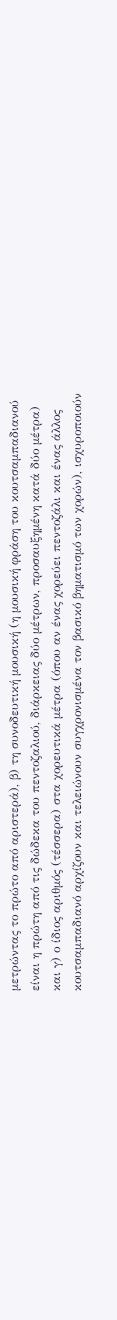μετρώντας το πρώτο από αριστερά), β) τη συνοδευτική μουσική (η μουσική φράση του κουτσαμπαδιανού είναι η πρώτη από τις δώδεκα του πεντοζαλιού, διάρκειας δύο μέτρων, προσαυξημένη κατά δύο μέτρα) και γ) ο ίδιος αριθμός (τέσσερα) στα χορευτικά μέτρα (όπου αν ένας χορεύει πεντοζάλι και ένας άλλος κουτσαμπαδιανό αρχίζουν και τελειώνουν συγχρονισμένα τον βασικό βηματισμό των χορών), ισχυροποιούν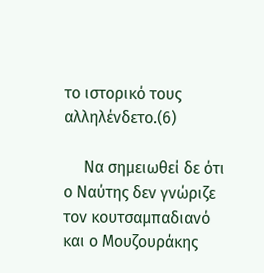το ιστορικό τους αλληλένδετο.(6)

     Να σημειωθεί δε ότι ο Ναύτης δεν γνώριζε τον κουτσαμπαδιανό και ο Μουζουράκης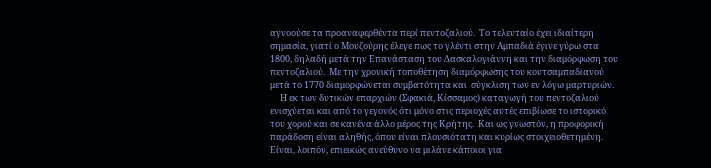αγνοούσε τα προαναφερθέντα περί πεντοζαλιού.  Το τελευταίο έχει ιδιαίτερη σημασία, γιατί ο Μουζούρης έλεγε πως το γλέντι στην Αμπαδιά έγινε γύρω στα 1800, δηλαδή μετά την Επανάσταση του Δασκαλογιάννη και την διαμόρφωση του πεντοζαλιού.  Με την χρονική τοποθέτηση διαμόρφωσης του κουτσαμπαδιανού μετά το 1770 διαμορφώνεται συμβατότητα και  σύγκλιση των εν λόγω μαρτυριών.
     Η εκ των δυτικών επαρχιών (Σφακιά, Κίσσαμος) καταγωγή του πεντοζαλιού ενισχύεται και από το γεγονός ότι μόνο στις περιοχές αυτές επιβίωσε το ιστορικό του χορού και σε κανένα άλλο μέρος της Κρήτης.  Και ως γνωστόν, η προφορική παράδοση είναι αληθής, όπου είναι πλουσιότατη και κυρίως στοιχειοθετημένη.  Είναι, λοιπόν, επιεικώς ανεύθυνο να μιλάνε κάποιοι για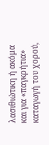λασιθιώτικη ή ακόμα και για «παγκρήτια» καταγωγή του χορού,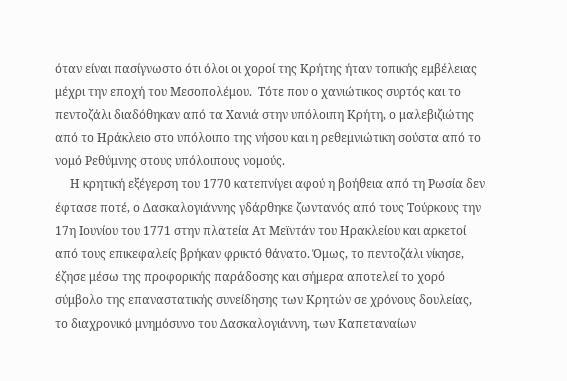όταν είναι πασίγνωστο ότι όλοι οι χοροί της Κρήτης ήταν τοπικής εμβέλειας μέχρι την εποχή του Μεσοπολέμου.  Τότε που ο χανιώτικος συρτός και το πεντοζάλι διαδόθηκαν από τα Χανιά στην υπόλοιπη Κρήτη, ο μαλεβιζιώτης από το Ηράκλειο στο υπόλοιπο της νήσου και η ρεθεμνιώτικη σούστα από το νομό Ρεθύμνης στους υπόλοιπους νομούς.
     Η κρητική εξέγερση του 1770 κατεπνίγει αφού η βοήθεια από τη Ρωσία δεν έφτασε ποτέ, ο Δασκαλογιάννης γδάρθηκε ζωντανός από τους Τούρκους την 17η Ιουνίου του 1771 στην πλατεία Ατ Μεϊντάν του Ηρακλείου και αρκετοί από τους επικεφαλείς βρήκαν φρικτό θάνατο. Όμως, το πεντοζάλι νίκησε, έζησε μέσω της προφορικής παράδοσης και σήμερα αποτελεί το χορό σύμβολο της επαναστατικής συνείδησης των Κρητών σε χρόνους δουλείας, το διαχρονικό μνημόσυνο του Δασκαλογιάννη, των Καπεταναίων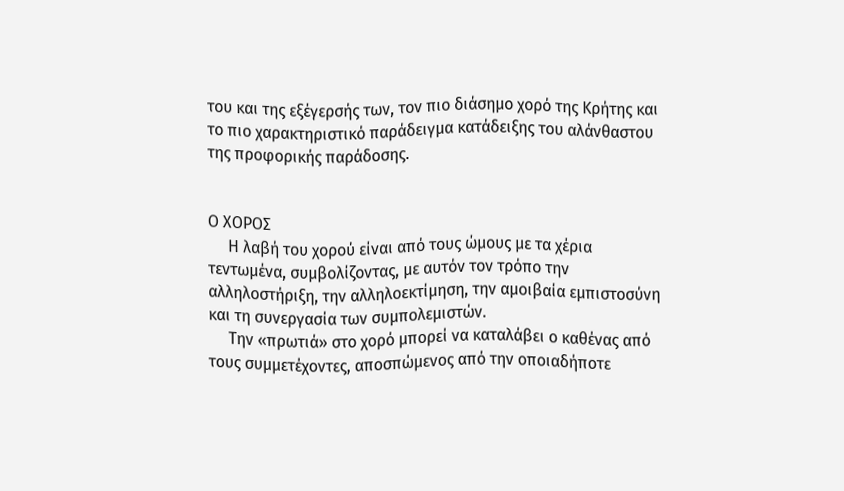του και της εξέγερσής των, τον πιο διάσημο χορό της Κρήτης και το πιο χαρακτηριστικό παράδειγμα κατάδειξης του αλάνθαστου της προφορικής παράδοσης.


Ο ΧΟΡΟΣ
     Η λαβή του χορού είναι από τους ώμους με τα χέρια τεντωμένα, συμβολίζοντας, με αυτόν τον τρόπο την αλληλοστήριξη, την αλληλοεκτίμηση, την αμοιβαία εμπιστοσύνη και τη συνεργασία των συμπολεμιστών.
     Την «πρωτιά» στο χορό μπορεί να καταλάβει ο καθένας από τους συμμετέχοντες, αποσπώμενος από την οποιαδήποτε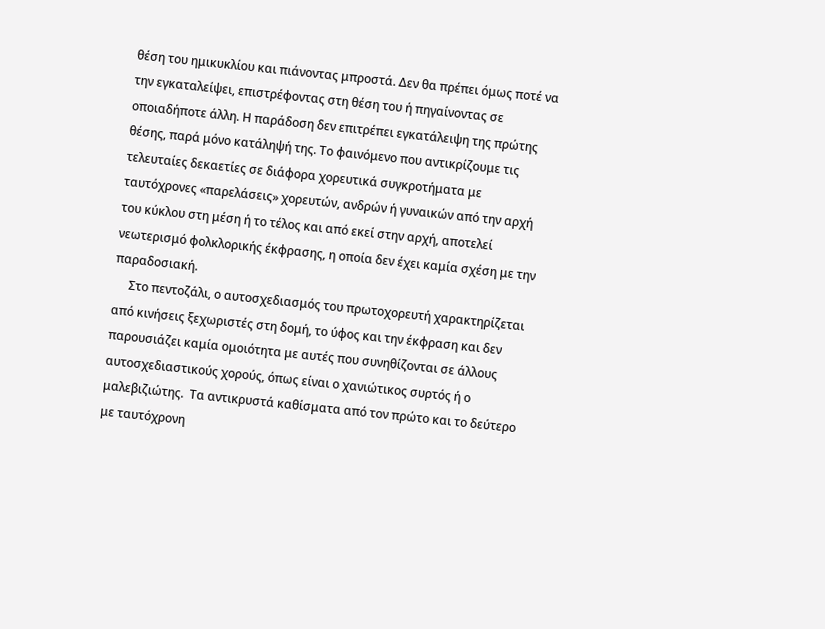θέση του ημικυκλίου και πιάνοντας μπροστά. Δεν θα πρέπει όμως ποτέ να την εγκαταλείψει, επιστρέφοντας στη θέση του ή πηγαίνοντας σε οποιαδήποτε άλλη. Η παράδοση δεν επιτρέπει εγκατάλειψη της πρώτης θέσης, παρά μόνο κατάληψή της. Το φαινόμενο που αντικρίζουμε τις τελευταίες δεκαετίες σε διάφορα χορευτικά συγκροτήματα με ταυτόχρονες «παρελάσεις» χορευτών, ανδρών ή γυναικών από την αρχή του κύκλου στη μέση ή το τέλος και από εκεί στην αρχή, αποτελεί νεωτερισμό φολκλορικής έκφρασης, η οποία δεν έχει καμία σχέση με την παραδοσιακή.
     Στο πεντοζάλι, ο αυτοσχεδιασμός του πρωτοχορευτή χαρακτηρίζεται από κινήσεις ξεχωριστές στη δομή, το ύφος και την έκφραση και δεν παρουσιάζει καμία ομοιότητα με αυτές που συνηθίζονται σε άλλους αυτοσχεδιαστικούς χορούς, όπως είναι ο χανιώτικος συρτός ή ο μαλεβιζιώτης.  Τα αντικρυστά καθίσματα από τον πρώτο και το δεύτερο με ταυτόχρονη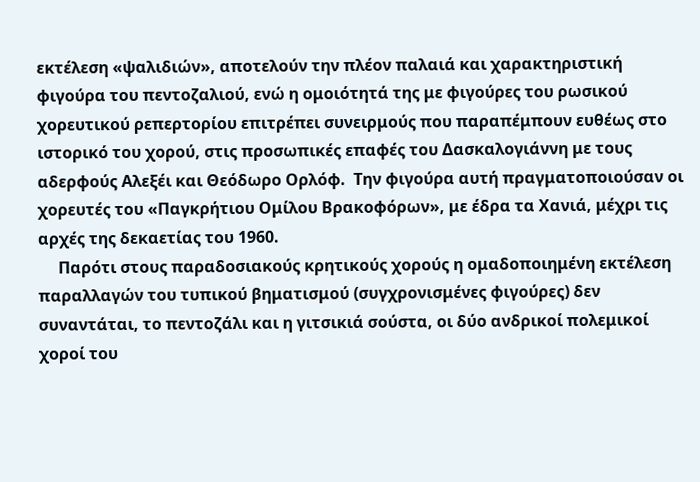εκτέλεση «ψαλιδιών», αποτελούν την πλέον παλαιά και χαρακτηριστική φιγούρα του πεντοζαλιού, ενώ η ομοιότητά της με φιγούρες του ρωσικού χορευτικού ρεπερτορίου επιτρέπει συνειρμούς που παραπέμπουν ευθέως στο ιστορικό του χορού, στις προσωπικές επαφές του Δασκαλογιάννη με τους αδερφούς Αλεξέι και Θεόδωρο Ορλόφ.  Την φιγούρα αυτή πραγματοποιούσαν οι χορευτές του «Παγκρήτιου Ομίλου Βρακοφόρων», με έδρα τα Χανιά, μέχρι τις αρχές της δεκαετίας του 1960.
     Παρότι στους παραδοσιακούς κρητικούς χορούς η ομαδοποιημένη εκτέλεση παραλλαγών του τυπικού βηματισμού (συγχρονισμένες φιγούρες) δεν συναντάται, το πεντοζάλι και η γιτσικιά σούστα, οι δύο ανδρικοί πολεμικοί χοροί του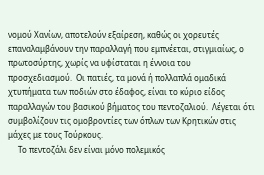νομού Χανίων, αποτελούν εξαίρεση, καθώς οι χορευτές επαναλαμβάνουν την παραλλαγή που εμπνέεται, στιγμιαίως, ο πρωτοσύρτης, χωρίς να υφίσταται η έννοια του προσχεδιασμού.  Οι πατιές, τα μονά ή πολλαπλά ομαδικά χτυπήματα των ποδιών στο έδαφος, είναι το κύριο είδος παραλλαγών του βασικού βήματος του πεντοζαλιού.  Λέγεται ότι συμβολίζουν τις ομοβροντίες των όπλων των Κρητικών στις μάχες με τους Τούρκους.
     Το πεντοζάλι δεν είναι μόνο πολεμικός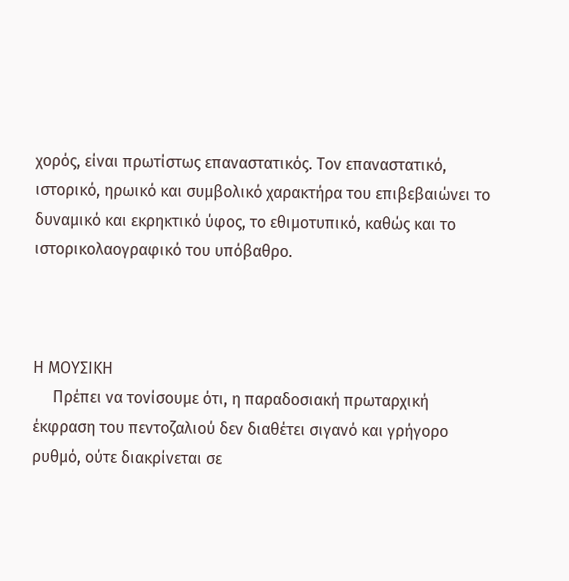χορός, είναι πρωτίστως επαναστατικός. Τον επαναστατικό, ιστορικό, ηρωικό και συμβολικό χαρακτήρα του επιβεβαιώνει το δυναμικό και εκρηκτικό ύφος, το εθιμοτυπικό, καθώς και το ιστορικολαογραφικό του υπόβαθρο.



Η ΜΟΥΣΙΚΗ
     Πρέπει να τονίσουμε ότι, η παραδοσιακή πρωταρχική έκφραση του πεντοζαλιού δεν διαθέτει σιγανό και γρήγορο ρυθμό, ούτε διακρίνεται σε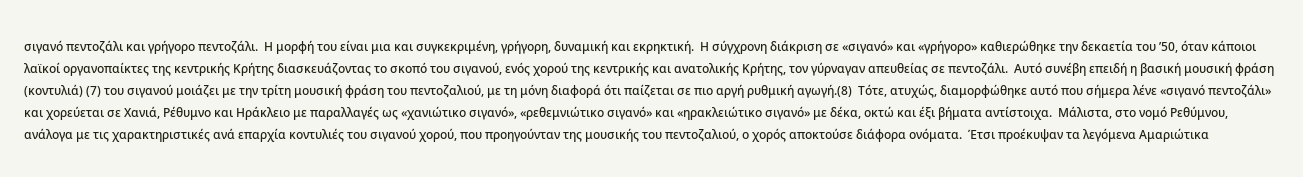σιγανό πεντοζάλι και γρήγορο πεντοζάλι.  Η μορφή του είναι μια και συγκεκριμένη, γρήγορη, δυναμική και εκρηκτική.  Η σύγχρονη διάκριση σε «σιγανό» και «γρήγορο» καθιερώθηκε την δεκαετία του ’50, όταν κάποιοι λαϊκοί οργανοπαίκτες της κεντρικής Κρήτης διασκευάζοντας το σκοπό του σιγανού, ενός χορού της κεντρικής και ανατολικής Κρήτης, τον γύρναγαν απευθείας σε πεντοζάλι.  Αυτό συνέβη επειδή η βασική μουσική φράση (κοντυλιά) (7) του σιγανού μοιάζει με την τρίτη μουσική φράση του πεντοζαλιού, με τη μόνη διαφορά ότι παίζεται σε πιο αργή ρυθμική αγωγή.(8)  Τότε, ατυχώς, διαμορφώθηκε αυτό που σήμερα λένε «σιγανό πεντοζάλι» και χορεύεται σε Χανιά, Ρέθυμνο και Ηράκλειο με παραλλαγές ως «χανιώτικο σιγανό», «ρεθεμνιώτικο σιγανό» και «ηρακλειώτικο σιγανό» με δέκα, οκτώ και έξι βήματα αντίστοιχα.  Μάλιστα, στο νομό Ρεθύμνου, ανάλογα με τις χαρακτηριστικές ανά επαρχία κοντυλιές του σιγανού χορού, που προηγούνταν της μουσικής του πεντοζαλιού, ο χορός αποκτούσε διάφορα ονόματα.  Έτσι προέκυψαν τα λεγόμενα Αμαριώτικα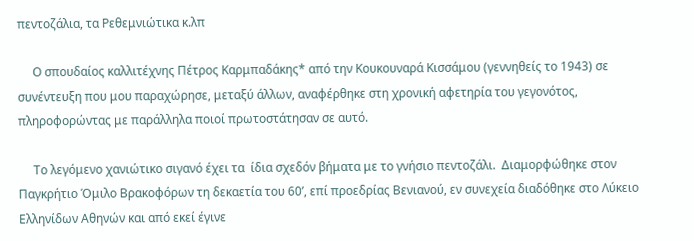πεντοζάλια, τα Ρεθεμνιώτικα κ.λπ

     Ο σπουδαίος καλλιτέχνης Πέτρος Καρμπαδάκης* από την Κουκουναρά Κισσάμου (γεννηθείς το 1943) σε συνέντευξη που μου παραχώρησε, μεταξύ άλλων, αναφέρθηκε στη χρονική αφετηρία του γεγονότος, πληροφορώντας με παράλληλα ποιοί πρωτοστάτησαν σε αυτό.

     Το λεγόμενο χανιώτικο σιγανό έχει τα  ίδια σχεδόν βήματα με το γνήσιο πεντοζάλι.  Διαμορφώθηκε στον Παγκρήτιο Όμιλο Βρακοφόρων τη δεκαετία του 60’, επί προεδρίας Βενιανού, εν συνεχεία διαδόθηκε στο Λύκειο Ελληνίδων Αθηνών και από εκεί έγινε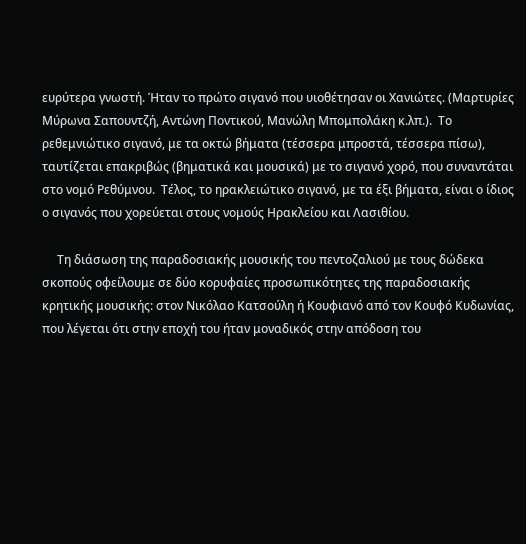ευρύτερα γνωστή. Ήταν το πρώτο σιγανό που υιοθέτησαν οι Χανιώτες. (Μαρτυρίες Μύρωνα Σαπουντζή, Αντώνη Ποντικού, Μανώλη Μπομπολάκη κ.λπ.).  Το ρεθεμνιώτικο σιγανό, με τα οκτώ βήματα (τέσσερα μπροστά, τέσσερα πίσω), ταυτίζεται επακριβώς (βηματικά και μουσικά) με το σιγανό χορό, που συναντάται στο νομό Ρεθύμνου.  Τέλος, το ηρακλειώτικο σιγανό, με τα έξι βήματα, είναι ο ίδιος ο σιγανός που χορεύεται στους νομούς Ηρακλείου και Λασιθίου.

     Τη διάσωση της παραδοσιακής μουσικής του πεντοζαλιού με τους δώδεκα σκοπούς οφείλουμε σε δύο κορυφαίες προσωπικότητες της παραδοσιακής κρητικής μουσικής: στον Νικόλαο Κατσούλη ή Κουφιανό από τον Κουφό Κυδωνίας, που λέγεται ότι στην εποχή του ήταν μοναδικός στην απόδοση του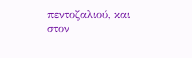πεντοζαλιού, και στον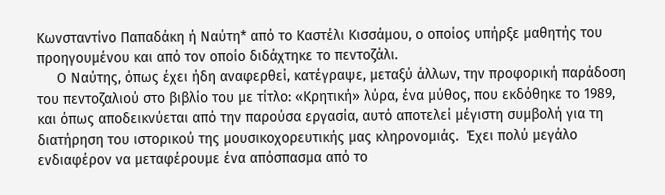Κωνσταντίνο Παπαδάκη ή Ναύτη* από το Καστέλι Κισσάμου, ο οποίος υπήρξε μαθητής του προηγουμένου και από τον οποίο διδάχτηκε το πεντοζάλι.
     Ο Ναύτης, όπως έχει ήδη αναφερθεί, κατέγραψε, μεταξύ άλλων, την προφορική παράδοση του πεντοζαλιού στο βιβλίο του με τίτλο: «Κρητική» λύρα, ένα μύθος, που εκδόθηκε το 1989, και όπως αποδεικνύεται από την παρούσα εργασία, αυτό αποτελεί μέγιστη συμβολή για τη διατήρηση του ιστορικού της μουσικοχορευτικής μας κληρονομιάς.  Έχει πολύ μεγάλο ενδιαφέρον να μεταφέρουμε ένα απόσπασμα από το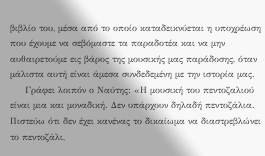βιβλίο του, μέσα από το οποίο καταδεικνύεται η υποχρέωση που έχουμε να σεβόμαστε τα παραδοτέα και να μην αυθαιρετούμε εις βάρος της μουσικής μας παράδοσης, όταν μάλιστα αυτή είναι άμεσα συνδεδεμένη με την ιστορία μας.
     Γράφει λοιπόν ο Ναύτης: «Η μουσική του πεντοζαλιού είναι μια και μοναδική. Δεν υπάρχουν δηλαδή πεντοζάλια.  Πιστεύω ότι δεν έχει κανένας το δικαίωμα να διαστρεβλώνει το πεντοζάλι,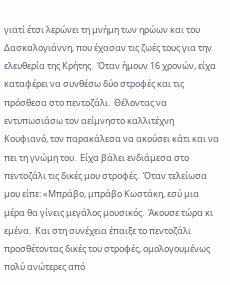γιατί έτσι λερώνει τη μνήμη των ηρώων και του Δασκαλογιάννη, που έχασαν τις ζωές τους για την ελευθερία της Κρήτης.  Όταν ήμουν 16 χρονών, είχα καταφέρει να συνθέσω δύο στροφές και τις πρόσθεσα στο πεντοζάλι.  Θέλοντας να εντυπωσιάσω τον αείμνηστο καλλιτέχνη Κουφιανό, τον παρακάλεσα να ακούσει κάτι και να πει τη γνώμη του.  Είχα βάλει ενδιάμεσα στο πεντοζάλι τις δικές μου στροφές.  Όταν τελείωσα μου είπε: «Μπράβο, μπράβο Κωστάκη, εσύ μια μέρα θα γίνεις μεγάλος μουσικός.  Άκουσε τώρα κι εμένα.  Και στη συνέχεια έπαιξε το πεντοζάλι προσθέτοντας δικές του στροφές, ομολογουμένως πολύ ανώτερες από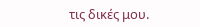τις δικές μου.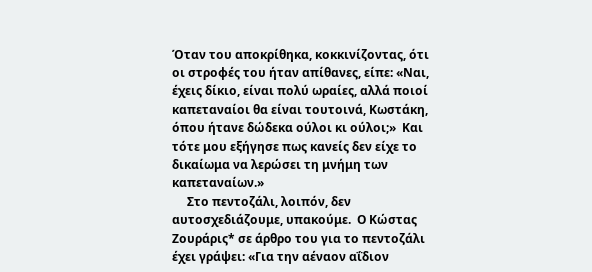Όταν του αποκρίθηκα, κοκκινίζοντας, ότι οι στροφές του ήταν απίθανες, είπε: «Ναι, έχεις δίκιο, είναι πολύ ωραίες, αλλά ποιοί καπεταναίοι θα είναι τουτοινά, Κωστάκη, όπου ήτανε δώδεκα ούλοι κι ούλοι;»  Και τότε μου εξήγησε πως κανείς δεν είχε το δικαίωμα να λερώσει τη μνήμη των καπεταναίων.»
     Στο πεντοζάλι, λοιπόν, δεν αυτοσχεδιάζουμε, υπακούμε.  Ο Κώστας Ζουράρις* σε άρθρο του για το πεντοζάλι έχει γράψει: «Για την αέναον αΐδιον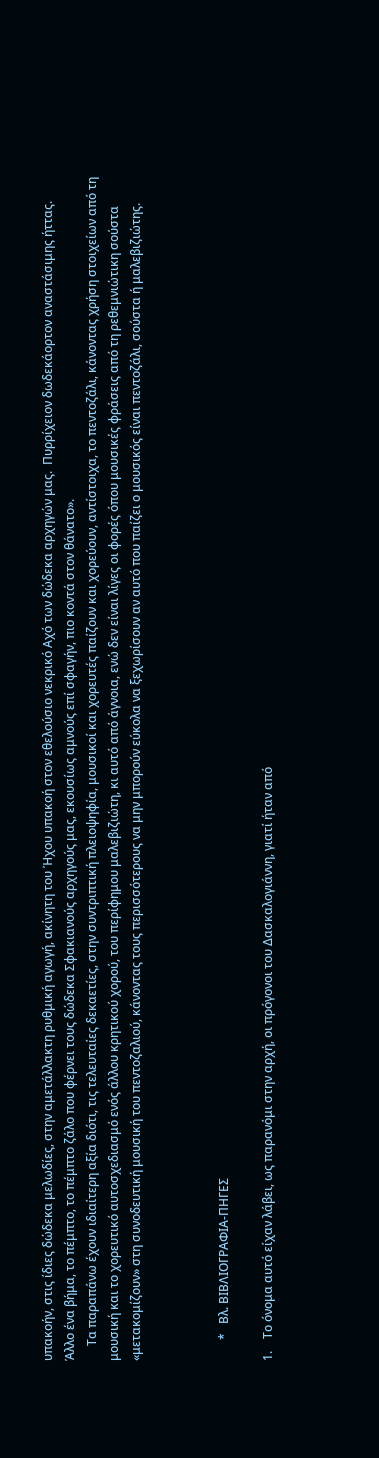υπακοήν, στις ίδιες δώδεκα μελωδίες, στην αμετάλλακτη ρυθμική αγωγή, ακίνητη του Ήχου υπακοή στον εθελούσιο νεκρικό Αχό των δώδεκα αρχηγών μας.  Πυρρίχειον δωδεκάορτον αναστάσιμης ήττας.  Άλλο ένα βήμα, το πέμπτο, το πέμπτο ζάλο που φέρνει τους δώδεκα Σφακιανούς αρχηγούς μας, εκουσίως αμνούς επί σφαγήν, πιο κοντά στον θάνατο».
     Τα παραπάνω έχουν ιδιαίτερη αξία διότι, τις τελευταίες δεκαετίες, στην συντριπτική πλειοψηφία, μουσικοί και χορευτές παίζουν και χορεύουν, αντίστοιχα, το πεντοζάλι, κάνοντας χρήση στοιχείων από τη μουσική και το χορευτικό αυτοσχεδιασμό ενός άλλου κρητικού χορού, του περίφημου μαλεβιζιώτη, κι αυτό από άγνοια, ενώ δεν είναι λίγες οι φορές όπου μουσικές φράσεις από τη ρεθεμνιώτικη σούστα «μετακομίζουν» στη συνοδευτική μουσική του πεντοζαλιού, κάνοντας τους περισσότερους να μην μπορούν εύκολα να ξεχωρίσουν αν αυτό που παίζει ο μουσικός είναι πεντοζάλι, σούστα ή μαλεβιζιώτης.



       *   Βλ. ΒΙΒΛΙΟΓΡΑΦΙΑ-ΠΗΓΕΣ

1.    Το όνομα αυτό είχαν λάβει, ως παρανόμι στην αρχή, οι πρόγονοι του Δασκαλογιάννη, γιατί ήταν από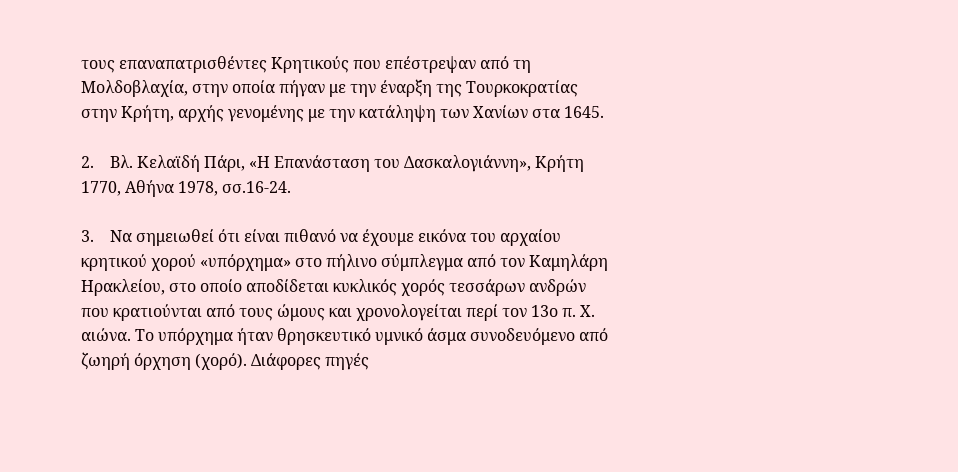τους επαναπατρισθέντες Κρητικούς που επέστρεψαν από τη Μολδοβλαχία, στην οποία πήγαν με την έναρξη της Τουρκοκρατίας στην Κρήτη, αρχής γενομένης με την κατάληψη των Χανίων στα 1645.

2.    Βλ. Κελαϊδή Πάρι, «Η Επανάσταση του Δασκαλογιάννη», Κρήτη 1770, Αθήνα 1978, σσ.16-24.

3.    Να σημειωθεί ότι είναι πιθανό να έχουμε εικόνα του αρχαίου κρητικού χορού «υπόρχημα» στο πήλινο σύμπλεγμα από τον Καμηλάρη Ηρακλείου, στο οποίο αποδίδεται κυκλικός χορός τεσσάρων ανδρών που κρατιούνται από τους ώμους και χρονολογείται περί τον 13ο π. Χ. αιώνα. Το υπόρχημα ήταν θρησκευτικό υμνικό άσμα συνοδευόμενο από ζωηρή όρχηση (χορό). Διάφορες πηγές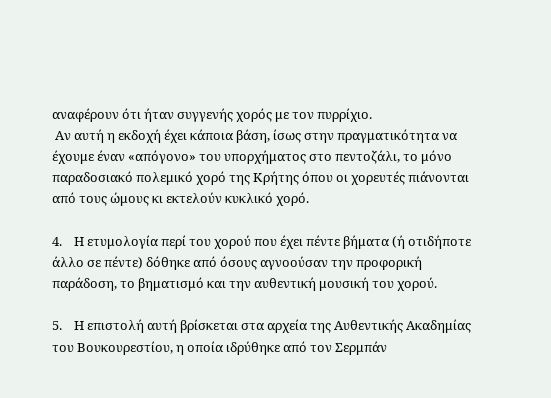αναφέρουν ότι ήταν συγγενής χορός με τον πυρρίχιο.
 Αν αυτή η εκδοχή έχει κάποια βάση, ίσως στην πραγματικότητα να έχουμε έναν «απόγονο» του υπορχήματος στο πεντοζάλι, το μόνο παραδοσιακό πολεμικό χορό της Κρήτης όπου οι χορευτές πιάνονται από τους ώμους κι εκτελούν κυκλικό χορό.

4.    Η ετυμολογία περί του χορού που έχει πέντε βήματα (ή οτιδήποτε άλλο σε πέντε) δόθηκε από όσους αγνοούσαν την προφορική παράδοση, το βηματισμό και την αυθεντική μουσική του χορού.

5.    Η επιστολή αυτή βρίσκεται στα αρχεία της Αυθεντικής Ακαδημίας του Βουκουρεστίου, η οποία ιδρύθηκε από τον Σερμπάν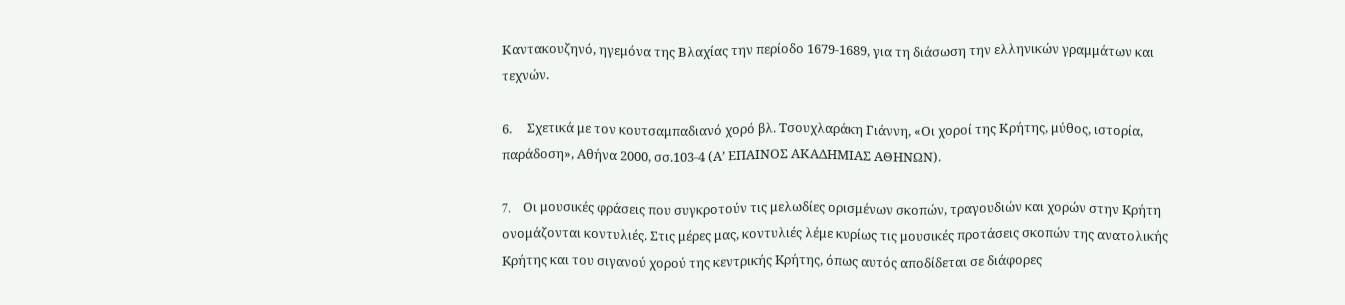Καντακουζηνό, ηγεμόνα της Βλαχίας την περίοδο 1679-1689, για τη διάσωση την ελληνικών γραμμάτων και τεχνών.

6.     Σχετικά με τον κουτσαμπαδιανό χορό βλ. Τσουχλαράκη Γιάννη, «Οι χοροί της Κρήτης, μύθος, ιστορία, παράδοση», Αθήνα 2000, σσ.103-4 (Α’ ΕΠΑΙΝΟΣ ΑΚΑΔΗΜΙΑΣ ΑΘΗΝΩΝ).

7.    Oι μουσικές φράσεις που συγκροτούν τις μελωδίες ορισμένων σκοπών, τραγουδιών και χορών στην Kρήτη ονομάζονται κοντυλιές. Στις μέρες μας, κοντυλιές λέμε κυρίως τις μουσικές προτάσεις σκοπών της ανατολικής Kρήτης και του σιγανού χορού της κεντρικής Kρήτης, όπως αυτός αποδίδεται σε διάφορες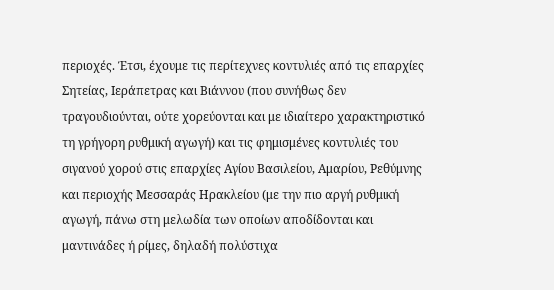περιοχές. Έτσι, έχουμε τις περίτεχνες κοντυλιές από τις επαρχίες Σητείας, Iεράπετρας και Bιάννου (που συνήθως δεν τραγουδιούνται, ούτε χορεύονται και με ιδιαίτερο χαρακτηριστικό τη γρήγορη ρυθμική αγωγή) και τις φημισμένες κοντυλιές του σιγανού χορού στις επαρχίες Aγίου Bασιλείου, Aμαρίου, Pεθύμνης και περιοχής Μεσσαράς Ηρακλείου (με την πιο αργή ρυθμική αγωγή, πάνω στη μελωδία των οποίων αποδίδονται και μαντινάδες ή ρίμες, δηλαδή πολύστιχα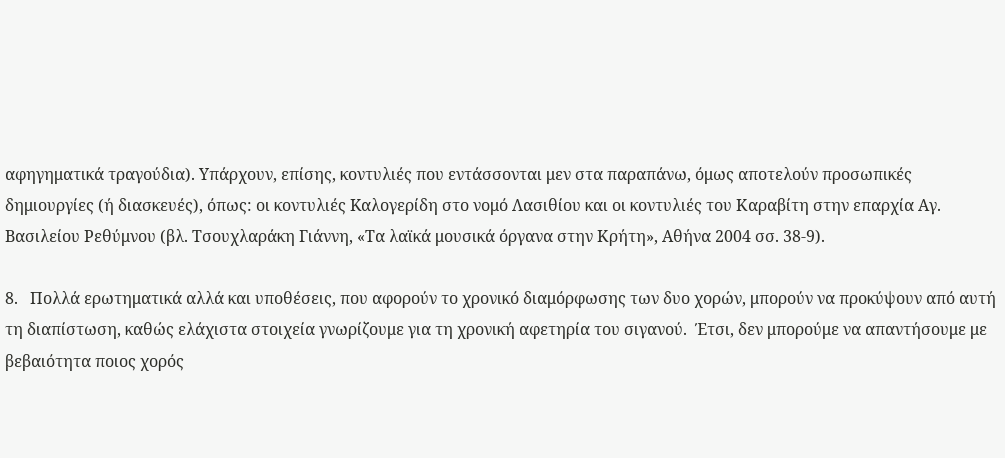αφηγηματικά τραγούδια). Yπάρχουν, επίσης, κοντυλιές που εντάσσονται μεν στα παραπάνω, όμως αποτελούν προσωπικές δημιουργίες (ή διασκευές), όπως: οι κοντυλιές Kαλογερίδη στο νομό Λασιθίου και οι κοντυλιές του Καραβίτη στην επαρχία Aγ. Bασιλείου Pεθύμνου (βλ. Τσουχλαράκη Γιάννη, «Τα λαϊκά μουσικά όργανα στην Κρήτη», Αθήνα 2004 σσ. 38-9).

8.   Πολλά ερωτηματικά αλλά και υποθέσεις, που αφορούν το χρονικό διαμόρφωσης των δυο χορών, μπορούν να προκύψουν από αυτή τη διαπίστωση, καθώς ελάχιστα στοιχεία γνωρίζουμε για τη χρονική αφετηρία του σιγανού.  Έτσι, δεν μπορούμε να απαντήσουμε με βεβαιότητα ποιος χορός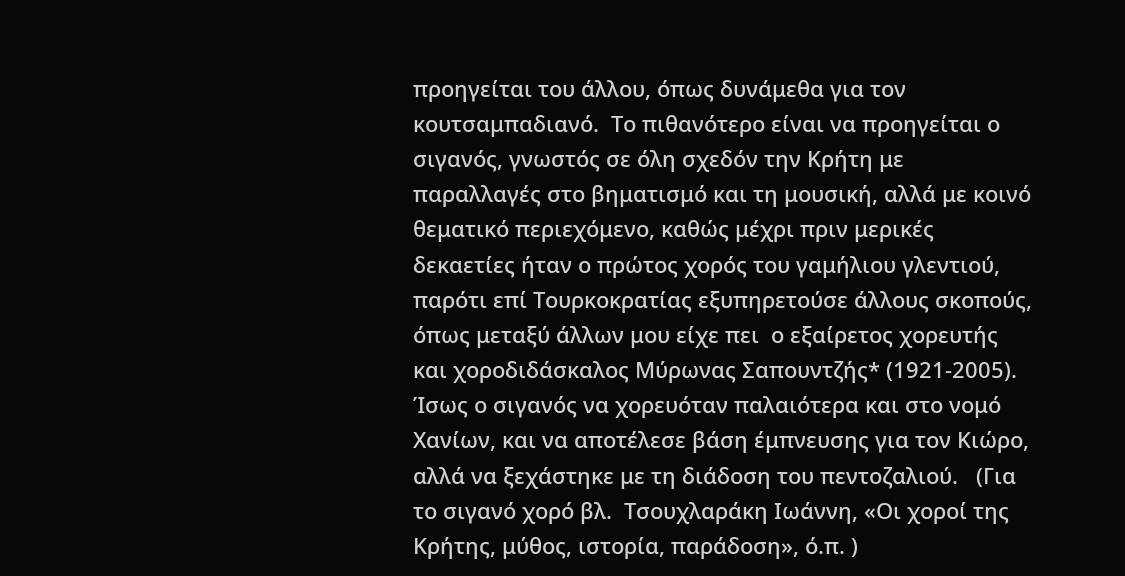προηγείται του άλλου, όπως δυνάμεθα για τον κουτσαμπαδιανό.  Το πιθανότερο είναι να προηγείται ο σιγανός, γνωστός σε όλη σχεδόν την Κρήτη με παραλλαγές στο βηματισμό και τη μουσική, αλλά με κοινό θεματικό περιεχόμενο, καθώς μέχρι πριν μερικές δεκαετίες ήταν ο πρώτος χορός του γαμήλιου γλεντιού, παρότι επί Τουρκοκρατίας εξυπηρετούσε άλλους σκοπούς,  όπως μεταξύ άλλων μου είχε πει  ο εξαίρετος χορευτής και χοροδιδάσκαλος Μύρωνας Σαπουντζής* (1921-2005).  Ίσως ο σιγανός να χορευόταν παλαιότερα και στο νομό Χανίων, και να αποτέλεσε βάση έμπνευσης για τον Κιώρο, αλλά να ξεχάστηκε με τη διάδοση του πεντοζαλιού.   (Για το σιγανό χορό βλ.  Τσουχλαράκη Ιωάννη, «Οι χοροί της Κρήτης, μύθος, ιστορία, παράδοση», ό.π. )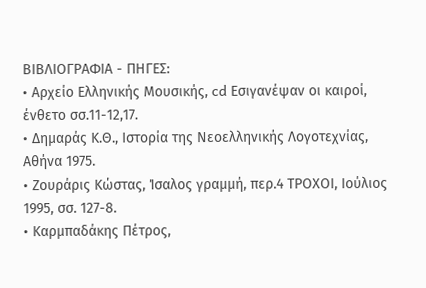ΒΙΒΛΙΟΓΡΑΦΙΑ - ΠΗΓΕΣ:
• Αρχείο Ελληνικής Μουσικής, cd Εσιγανέψαν οι καιροί, ένθετο σσ.11-12,17.
• Δημαράς Κ.Θ., Ιστορία της Νεοελληνικής Λογοτεχνίας, Αθήνα 1975.
• Ζουράρις Κώστας, Ίσαλος γραμμή, περ.4 ΤΡΟΧΟΙ, Ιούλιος 1995, σσ. 127-8.
• Καρμπαδάκης Πέτρος,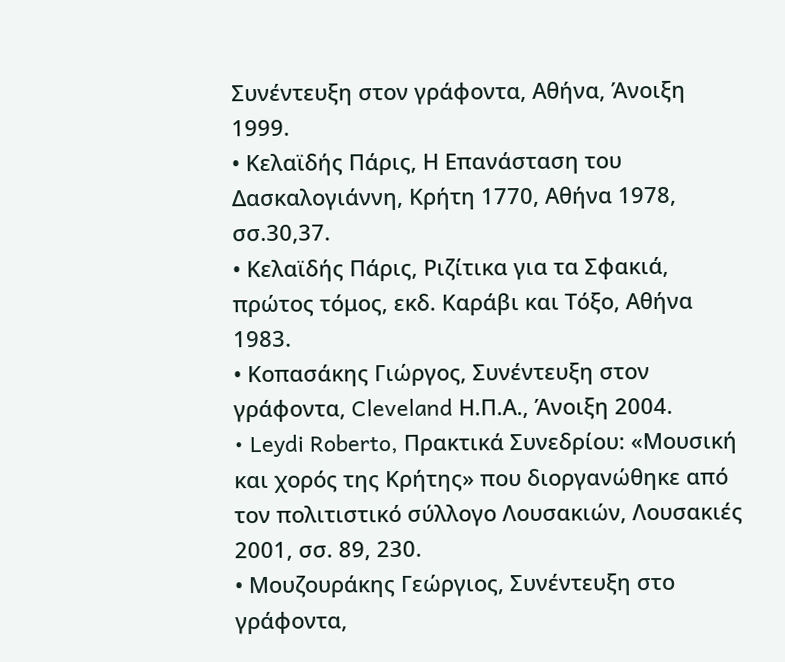Συνέντευξη στον γράφοντα, Αθήνα, Άνοιξη 1999.
• Κελαϊδής Πάρις, Η Επανάσταση του Δασκαλογιάννη, Κρήτη 1770, Αθήνα 1978, σσ.30,37.
• Κελαϊδής Πάρις, Ριζίτικα για τα Σφακιά, πρώτος τόμος, εκδ. Καράβι και Τόξο, Αθήνα 1983.
• Κοπασάκης Γιώργος, Συνέντευξη στον γράφοντα, Cleveland Η.Π.Α., Άνοιξη 2004.
• Leydi Roberto, Πρακτικά Συνεδρίου: «Μουσική και χορός της Κρήτης» που διοργανώθηκε από τον πολιτιστικό σύλλογο Λουσακιών, Λουσακιές 2001, σσ. 89, 230.
• Μουζουράκης Γεώργιος, Συνέντευξη στο γράφοντα,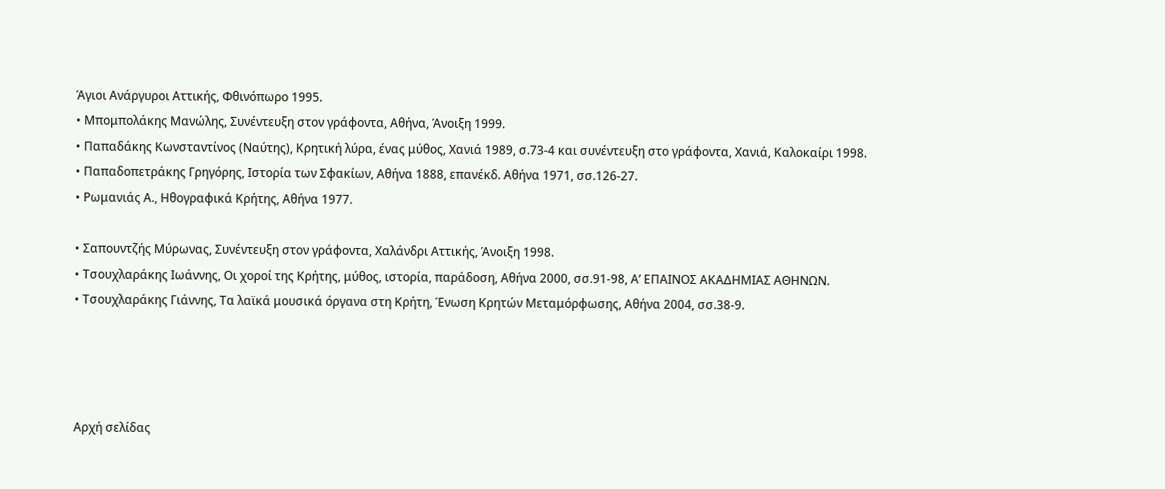Άγιοι Ανάργυροι Αττικής, Φθινόπωρο 1995.
• Μπομπολάκης Μανώλης, Συνέντευξη στον γράφοντα, Αθήνα, Άνοιξη 1999.
• Παπαδάκης Κωνσταντίνος (Ναύτης), Κρητική λύρα, ένας μύθος, Χανιά 1989, σ.73-4 και συνέντευξη στο γράφοντα, Χανιά, Καλοκαίρι 1998.
• Παπαδοπετράκης Γρηγόρης, Ιστορία των Σφακίων, Αθήνα 1888, επανέκδ. Αθήνα 1971, σσ.126-27.
• Ρωμανιάς Α., Ηθογραφικά Κρήτης, Αθήνα 1977.

• Σαπουντζής Μύρωνας, Συνέντευξη στον γράφοντα, Χαλάνδρι Αττικής, Άνοιξη 1998.
• Τσουχλαράκης Ιωάννης, Οι χοροί της Κρήτης, μύθος, ιστορία, παράδοση, Αθήνα 2000, σσ.91-98, Α’ ΕΠΑΙΝΟΣ ΑΚΑΔΗΜΙΑΣ ΑΘΗΝΩΝ.
• Τσουχλαράκης Γιάννης, Τα λαϊκά μουσικά όργανα στη Κρήτη, Ένωση Κρητών Μεταμόρφωσης, Αθήνα 2004, σσ.38-9.




Αρχή σελίδας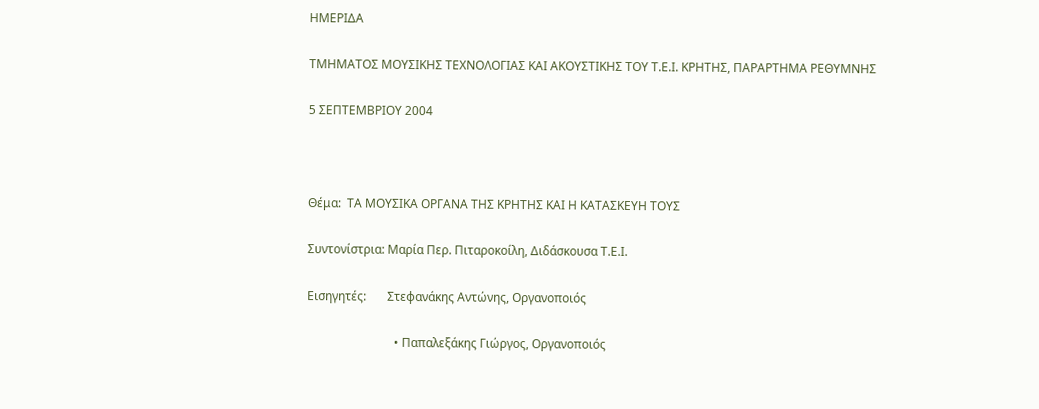ΗΜΕΡΙΔΑ

ΤΜΗΜΑΤΟΣ ΜΟΥΣΙΚΗΣ ΤΕΧΝΟΛΟΓΙΑΣ ΚΑΙ ΑΚΟΥΣΤΙΚΗΣ ΤΟΥ Τ.Ε.Ι. ΚΡΗΤΗΣ, ΠΑΡΑΡΤΗΜΑ ΡΕΘΥΜΝΗΣ

5 ΣΕΠΤΕΜΒΡΙΟΥ 2004



Θέμα:  ΤΑ ΜΟΥΣΙΚΑ ΟΡΓΑΝΑ ΤΗΣ ΚΡΗΤΗΣ ΚΑΙ Η ΚΑΤΑΣΚΕΥΗ ΤΟΥΣ

Συντονίστρια: Μαρία Περ. Πιταροκοίλη, Διδάσκουσα Τ.Ε.Ι.

Εισηγητές:       Στεφανάκης Αντώνης, Οργανοποιός

                             • Παπαλεξάκης Γιώργος, Οργανοποιός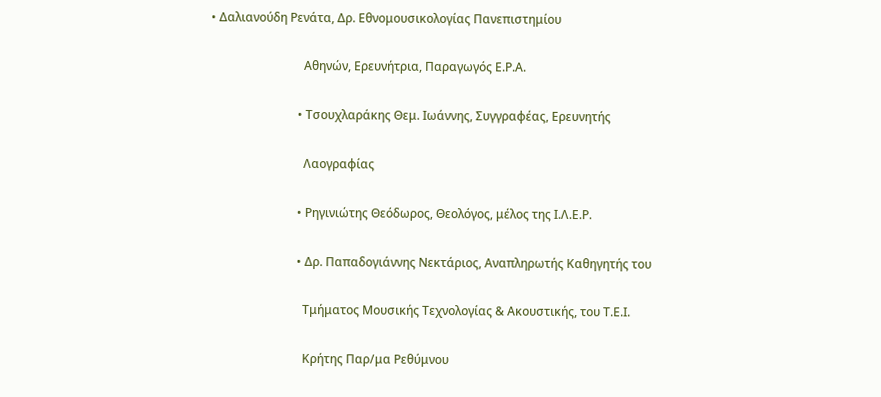• Δαλιανούδη Ρενάτα, Δρ. Εθνομουσικολογίας Πανεπιστημίου

                               Αθηνών, Ερευνήτρια, Παραγωγός Ε.Ρ.Α.

                             • Τσουχλαράκης Θεμ. Ιωάννης, Συγγραφέας, Ερευνητής

                               Λαογραφίας

                             • Ρηγινιώτης Θεόδωρος, Θεολόγος, μέλος της Ι.Λ.Ε.Ρ.

                             • Δρ. Παπαδογιάννης Νεκτάριος, Αναπληρωτής Καθηγητής του

                               Τμήματος Μουσικής Τεχνολογίας & Ακουστικής, του Τ.Ε.Ι.

                               Κρήτης Παρ/μα Ρεθύμνου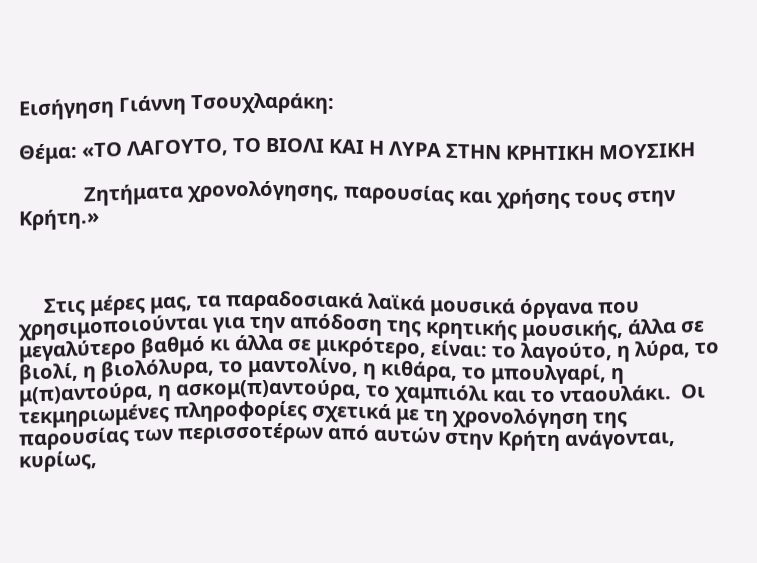Εισήγηση Γιάννη Τσουχλαράκη:

Θέμα: «ΤΟ ΛΑΓΟΥΤΟ, ΤΟ ΒΙΟΛΙ ΚΑΙ Η ΛΥΡΑ ΣΤΗΝ ΚΡΗΤΙΚΗ ΜΟΥΣΙΚΗ

             Ζητήματα χρονολόγησης, παρουσίας και χρήσης τους στην Κρήτη.»



     Στις μέρες μας, τα παραδοσιακά λαϊκά μουσικά όργανα που χρησιμοποιούνται για την απόδοση της κρητικής μουσικής, άλλα σε μεγαλύτερο βαθμό κι άλλα σε μικρότερο, είναι: το λαγούτο, η λύρα, το βιολί, η βιολόλυρα, το μαντολίνο, η κιθάρα, το μπουλγαρί, η μ(π)αντούρα, η ασκομ(π)αντούρα, το χαμπιόλι και το νταουλάκι.  Οι τεκμηριωμένες πληροφορίες σχετικά με τη χρονολόγηση της παρουσίας των περισσοτέρων από αυτών στην Kρήτη ανάγονται, κυρίως,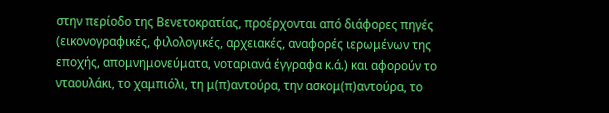στην περίοδο της Bενετοκρατίας, προέρχονται από διάφορες πηγές (εικονογραφικές, φιλολογικές, αρχειακές, αναφορές ιερωμένων της εποχής, απομνημονεύματα, νοταριανά έγγραφα κ.ά.) και αφορούν το νταουλάκι, το χαμπιόλι, τη μ(π)αντούρα, την ασκομ(π)αντούρα, το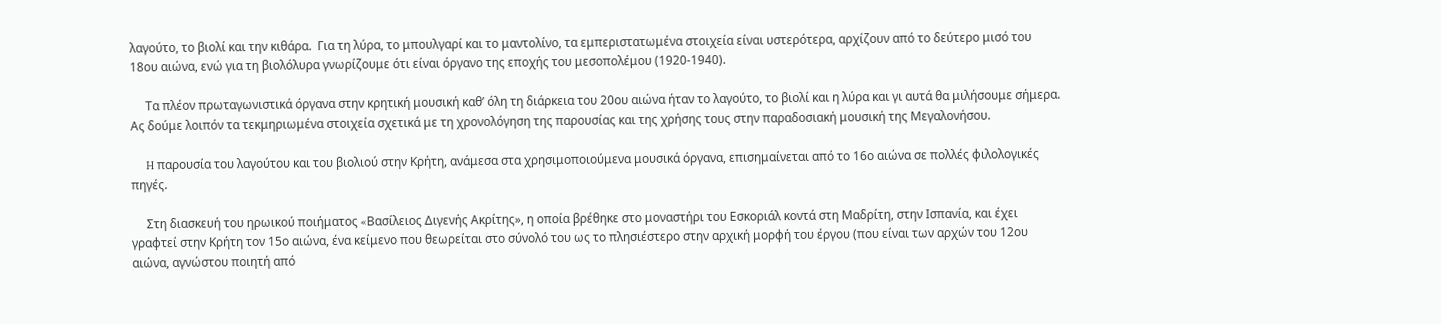λαγούτο, το βιολί και την κιθάρα.  Για τη λύρα, το μπουλγαρί και το μαντολίνο, τα εμπεριστατωμένα στοιχεία είναι υστερότερα, αρχίζουν από το δεύτερο μισό του 18ου αιώνα, ενώ για τη βιολόλυρα γνωρίζουμε ότι είναι όργανο της εποχής του μεσοπολέμου (1920-1940).

     Τα πλέον πρωταγωνιστικά όργανα στην κρητική μουσική καθ’ όλη τη διάρκεια του 20ου αιώνα ήταν το λαγούτο, το βιολί και η λύρα και γι αυτά θα μιλήσουμε σήμερα.  Ας δούμε λοιπόν τα τεκμηριωμένα στοιχεία σχετικά με τη χρονολόγηση της παρουσίας και της χρήσης τους στην παραδοσιακή μουσική της Μεγαλονήσου.

     H παρουσία του λαγούτου και του βιολιού στην Kρήτη, ανάμεσα στα χρησιμοποιούμενα μουσικά όργανα, επισημαίνεται από το 16ο αιώνα σε πολλές φιλολογικές πηγές.

     Στη διασκευή του ηρωικού ποιήματος «Bασίλειος Διγενής Aκρίτης», η οποία βρέθηκε στο μοναστήρι του Eσκοριάλ κοντά στη Μαδρίτη, στην Ισπανία, και έχει γραφτεί στην Κρήτη τον 15ο αιώνα, ένα κείμενο που θεωρείται στο σύνολό του ως το πλησιέστερο στην αρχική μορφή του έργου (που είναι των αρχών του 12ου  αιώνα, αγνώστου ποιητή από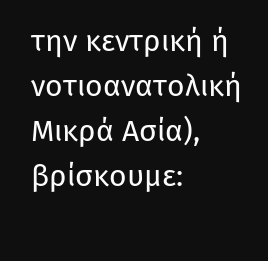την κεντρική ή νοτιοανατολική Μικρά Ασία), βρίσκουμε: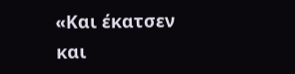«Kαι έκατσεν και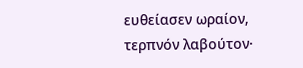ευθείασεν ωραίον, τερπνόν λαβούτον·